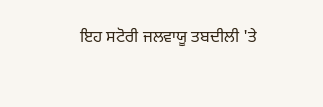ਇਹ ਸਟੋਰੀ ਜਲਵਾਯੂ ਤਬਦੀਲੀ 'ਤੇ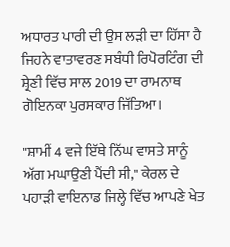ਅਧਾਰਤ ਪਾਰੀ ਦੀ ਉਸ ਲੜੀ ਦਾ ਹਿੱਸਾ ਹੈ ਜਿਹਨੇ ਵਾਤਾਵਰਣ ਸਬੰਧੀ ਰਿਪੋਰਟਿੰਗ ਦੀ ਸ਼੍ਰੇਣੀ ਵਿੱਚ ਸਾਲ 2019 ਦਾ ਰਾਮਨਾਥ ਗੋਇਨਕਾ ਪੁਰਸਕਾਰ ਜਿੱਤਿਆ।

"ਸ਼ਾਮੀਂ 4 ਵਜੇ ਇੱਥੇ ਨਿੱਘ ਵਾਸਤੇ ਸਾਨੂੰ ਅੱਗ ਮਘਾਉਣੀ ਪੈਂਦੀ ਸੀ," ਕੇਰਲ ਦੇ ਪਹਾੜੀ ਵਾਇਨਾਡ ਜਿਲ੍ਹੇ ਵਿੱਚ ਆਪਣੇ ਖੇਤ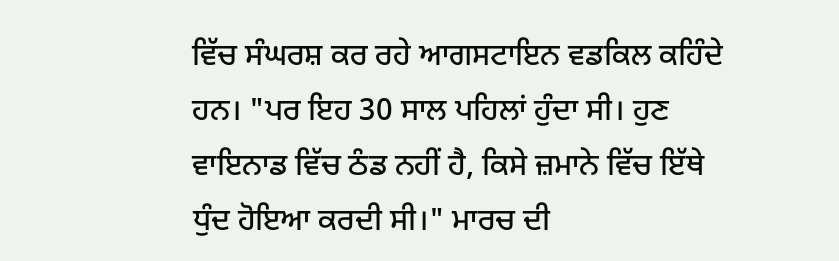ਵਿੱਚ ਸੰਘਰਸ਼ ਕਰ ਰਹੇ ਆਗਸਟਾਇਨ ਵਡਕਿਲ ਕਹਿੰਦੇ ਹਨ। "ਪਰ ਇਹ 30 ਸਾਲ ਪਹਿਲਾਂ ਹੁੰਦਾ ਸੀ। ਹੁਣ ਵਾਇਨਾਡ ਵਿੱਚ ਠੰਡ ਨਹੀਂ ਹੈ, ਕਿਸੇ ਜ਼ਮਾਨੇ ਵਿੱਚ ਇੱਥੇ ਧੁੰਦ ਹੋਇਆ ਕਰਦੀ ਸੀ।" ਮਾਰਚ ਦੀ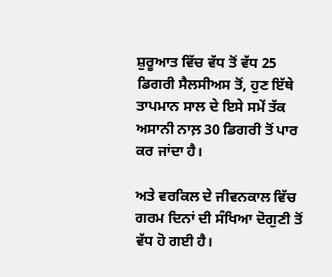ਸ਼ੁਰੂਆਤ ਵਿੱਚ ਵੱਧ ਤੋਂ ਵੱਧ 25 ਡਿਗਰੀ ਸੈਲਸੀਅਸ ਤੋਂ, ਹੁਣ ਇੱਥੇ ਤਾਪਮਾਨ ਸਾਲ ਦੇ ਇਸੇ ਸਮੇਂ ਤੱਕ ਅਸਾਨੀ ਨਾਲ਼ 30 ਡਿਗਰੀ ਤੋਂ ਪਾਰ ਕਰ ਜਾਂਦਾ ਹੈ।

ਅਤੇ ਵਰਕਿਲ ਦੇ ਜੀਵਨਕਾਲ ਵਿੱਚ ਗਰਮ ਦਿਨਾਂ ਦੀ ਸੰਖਿਆ ਦੋਗੁਣੀ ਤੋਂ ਵੱਧ ਹੋ ਗਈ ਹੈ।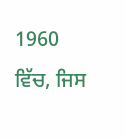1960 ਵਿੱਚ, ਜਿਸ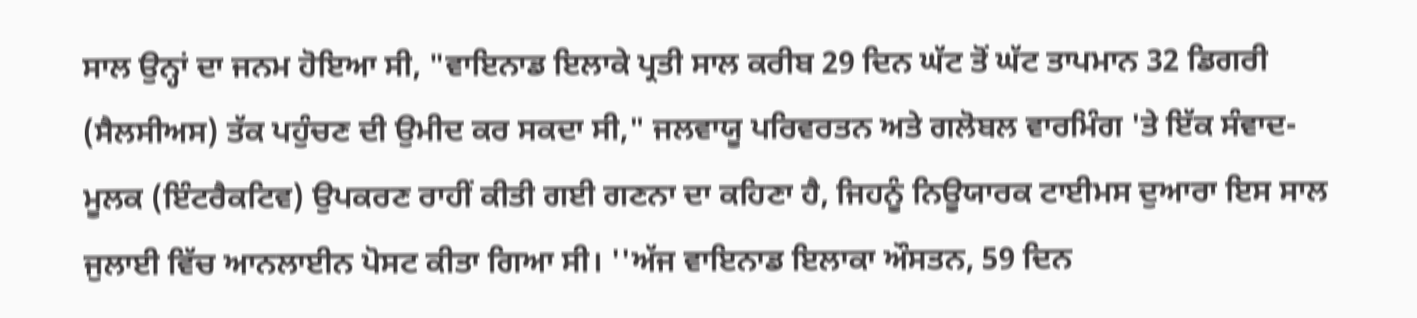ਸਾਲ ਉਨ੍ਹਾਂ ਦਾ ਜਨਮ ਹੋਇਆ ਸੀ, "ਵਾਇਨਾਡ ਇਲਾਕੇ ਪ੍ਰਤੀ ਸਾਲ ਕਰੀਬ 29 ਦਿਨ ਘੱਟ ਤੋਂ ਘੱਟ ਤਾਪਮਾਨ 32 ਡਿਗਰੀ (ਸੈਲਸੀਅਸ) ਤੱਕ ਪਹੁੰਚਣ ਦੀ ਉਮੀਦ ਕਰ ਸਕਦਾ ਸੀ," ਜਲਵਾਯੂ ਪਰਿਵਰਤਨ ਅਤੇ ਗਲੋਬਲ ਵਾਰਮਿੰਗ 'ਤੇ ਇੱਕ ਸੰਵਾਦ-ਮੂਲਕ (ਇੰਟਰੈਕਟਿਵ) ਉਪਕਰਣ ਰਾਹੀਂ ਕੀਤੀ ਗਈ ਗਣਨਾ ਦਾ ਕਹਿਣਾ ਹੈ, ਜਿਹਨੂੰ ਨਿਊਯਾਰਕ ਟਾਈਮਸ ਦੁਆਰਾ ਇਸ ਸਾਲ ਜੁਲਾਈ ਵਿੱਚ ਆਨਲਾਈਨ ਪੋਸਟ ਕੀਤਾ ਗਿਆ ਸੀ। ''ਅੱਜ ਵਾਇਨਾਡ ਇਲਾਕਾ ਔਸਤਨ, 59 ਦਿਨ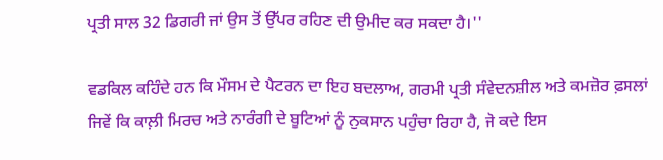ਪ੍ਰਤੀ ਸਾਲ 32 ਡਿਗਰੀ ਜਾਂ ਉਸ ਤੋਂ ਉੱਪਰ ਰਹਿਣ ਦੀ ਉਮੀਦ ਕਰ ਸਕਦਾ ਹੈ।''

ਵਡਕਿਲ ਕਹਿੰਦੇ ਹਨ ਕਿ ਮੌਸਮ ਦੇ ਪੈਟਰਨ ਦਾ ਇਹ ਬਦਲਾਅ, ਗਰਮੀ ਪ੍ਰਤੀ ਸੰਵੇਦਨਸ਼ੀਲ ਅਤੇ ਕਮਜ਼ੋਰ ਫ਼ਸਲਾਂ ਜਿਵੇਂ ਕਿ ਕਾਲ਼ੀ ਮਿਰਚ ਅਤੇ ਨਾਰੰਗੀ ਦੇ ਬੂਟਿਆਂ ਨੂੰ ਨੁਕਸਾਨ ਪਹੁੰਚਾ ਰਿਹਾ ਹੈ, ਜੋ ਕਦੇ ਇਸ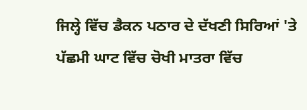ਜਿਲ੍ਹੇ ਵਿੱਚ ਡੈਕਨ ਪਠਾਰ ਦੇ ਦੱਖਣੀ ਸਿਰਿਆਂ 'ਤੇ ਪੱਛਮੀ ਘਾਟ ਵਿੱਚ ਚੋਖੀ ਮਾਤਰਾ ਵਿੱਚ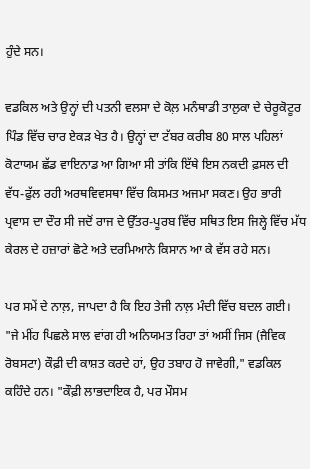ਹੁੰਦੇ ਸਨ।

ਵਡਕਿਲ ਅਤੇ ਉਨ੍ਹਾਂ ਦੀ ਪਤਨੀ ਵਲਸਾ ਦੇ ਕੋਲ਼ ਮਨੰਥਾਡੀ ਤਾਲੁਕਾ ਦੇ ਚੇਰੂਕੋਟੂਰ ਪਿੰਡ ਵਿੱਚ ਚਾਰ ਏਕੜ ਖੇਤ ਹੈ। ਉਨ੍ਹਾਂ ਦਾ ਟੱਬਰ ਕਰੀਬ 80 ਸਾਲ ਪਹਿਲਾਂ ਕੋਟਾਯਮ ਛੱਡ ਵਾਇਨਾਡ ਆ ਗਿਆ ਸੀ ਤਾਂਕਿ ਇੱਥੇ ਇਸ ਨਕਦੀ ਫ਼ਸਲ ਦੀ ਵੱਧ-ਫੁੱਲ ਰਹੀ ਅਰਥਵਿਵਸਥਾ ਵਿੱਚ ਕਿਸਮਤ ਅਜਮਾ ਸਕਣ। ਉਹ ਭਾਰੀ ਪ੍ਰਵਾਸ ਦਾ ਦੌਰ ਸੀ ਜਦੋਂ ਰਾਜ ਦੇ ਉੱਤਰ-ਪੂਰਬ ਵਿੱਚ ਸਥਿਤ ਇਸ ਜਿਲ੍ਹੇ ਵਿੱਚ ਮੱਧ ਕੇਰਲ ਦੇ ਹਜ਼ਾਰਾਂ ਛੋਟੇ ਅਤੇ ਦਰਮਿਆਨੇ ਕਿਸਾਨ ਆ ਕੇ ਵੱਸ ਰਹੇ ਸਨ।

ਪਰ ਸਮੇਂ ਦੇ ਨਾਲ਼, ਜਾਪਦਾ ਹੈ ਕਿ ਇਹ ਤੇਜੀ ਨਾਲ਼ ਮੰਦੀ ਵਿੱਚ ਬਦਲ ਗਈ। "ਜੇ ਮੀਂਹ ਪਿਛਲੇ ਸਾਲ ਵਾਂਗ ਹੀ ਅਨਿਯਮਤ ਰਿਹਾ ਤਾਂ ਅਸੀਂ ਜਿਸ (ਜੈਵਿਕ ਰੋਬਸਟਾ) ਕੌਫ਼ੀ ਦੀ ਕਾਸ਼ਤ ਕਰਦੇ ਹਾਂ, ਉਹ ਤਬਾਹ ਹੋ ਜਾਵੇਗੀ," ਵਡਕਿਲ ਕਹਿੰਦੇ ਹਨ। "ਕੌਫ਼ੀ ਲਾਭਦਾਇਕ ਹੈ, ਪਰ ਮੌਸਮ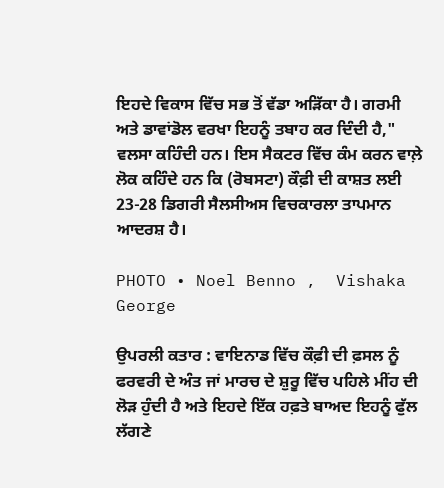ਇਹਦੇ ਵਿਕਾਸ ਵਿੱਚ ਸਭ ਤੋਂ ਵੱਡਾ ਅੜਿੱਕਾ ਹੈ। ਗਰਮੀ ਅਤੇ ਡਾਵਾਂਡੋਲ ਵਰਖਾ ਇਹਨੂੰ ਤਬਾਹ ਕਰ ਦਿੰਦੀ ਹੈ," ਵਲਸਾ ਕਹਿੰਦੀ ਹਨ। ਇਸ ਸੈਕਟਰ ਵਿੱਚ ਕੰਮ ਕਰਨ ਵਾਲ਼ੇ ਲੋਕ ਕਹਿੰਦੇ ਹਨ ਕਿ (ਰੋਬਸਟਾ) ਕੌਫ਼ੀ ਦੀ ਕਾਸ਼ਤ ਲਈ 23-28 ਡਿਗਰੀ ਸੈਲਸੀਅਸ ਵਿਚਕਾਰਲਾ ਤਾਪਮਾਨ ਆਦਰਸ਼ ਹੈ।

PHOTO • Noel Benno ,  Vishaka George

ਉਪਰਲੀ ਕਤਾਰ : ਵਾਇਨਾਡ ਵਿੱਚ ਕੌਫ਼ੀ ਦੀ ਫ਼ਸਲ ਨੂੰ ਫਰਵਰੀ ਦੇ ਅੰਤ ਜਾਂ ਮਾਰਚ ਦੇ ਸ਼ੁਰੂ ਵਿੱਚ ਪਹਿਲੇ ਮੀਂਹ ਦੀ ਲੋੜ ਹੁੰਦੀ ਹੈ ਅਤੇ ਇਹਦੇ ਇੱਕ ਹਫ਼ਤੇ ਬਾਅਦ ਇਹਨੂੰ ਫੁੱਲ ਲੱਗਣੇ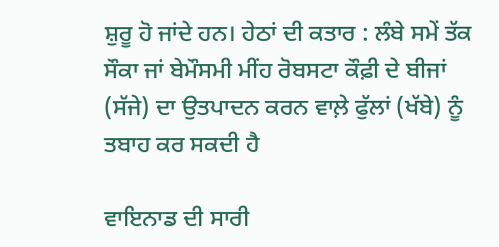ਸ਼ੁਰੂ ਹੋ ਜਾਂਦੇ ਹਨ। ਹੇਠਾਂ ਦੀ ਕਤਾਰ : ਲੰਬੇ ਸਮੇਂ ਤੱਕ ਸੌਕਾ ਜਾਂ ਬੇਮੌਸਮੀ ਮੀਂਹ ਰੋਬਸਟਾ ਕੌਫ਼ੀ ਦੇ ਬੀਜਾਂ (ਸੱਜੇ) ਦਾ ਉਤਪਾਦਨ ਕਰਨ ਵਾਲ਼ੇ ਫੁੱਲਾਂ (ਖੱਬੇ) ਨੂੰ ਤਬਾਹ ਕਰ ਸਕਦੀ ਹੈ

ਵਾਇਨਾਡ ਦੀ ਸਾਰੀ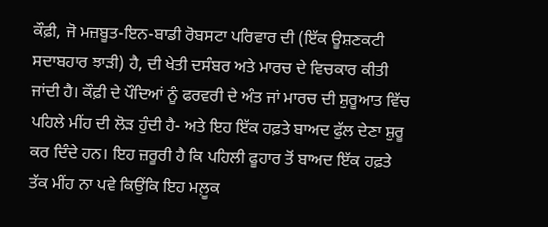ਕੌਫ਼ੀ, ਜੋ ਮਜ਼ਬੂਤ-ਇਨ-ਬਾਡੀ ਰੋਬਸਟਾ ਪਰਿਵਾਰ ਦੀ (ਇੱਕ ਊਸ਼ਣਕਟੀ ਸਦਾਬਹਾਰ ਝਾੜੀ) ਹੈ, ਦੀ ਖੇਤੀ ਦਸੰਬਰ ਅਤੇ ਮਾਰਚ ਦੇ ਵਿਚਕਾਰ ਕੀਤੀ ਜਾਂਦੀ ਹੈ। ਕੌਫ਼ੀ ਦੇ ਪੌਦਿਆਂ ਨੂੰ ਫਰਵਰੀ ਦੇ ਅੰਤ ਜਾਂ ਮਾਰਚ ਦੀ ਸ਼ੁਰੂਆਤ ਵਿੱਚ ਪਹਿਲੇ ਮੀਂਹ ਦੀ ਲੋੜ ਹੁੰਦੀ ਹੈ- ਅਤੇ ਇਹ ਇੱਕ ਹਫ਼ਤੇ ਬਾਅਦ ਫੁੱਲ ਦੇਣਾ ਸ਼ੁਰੂ ਕਰ ਦਿੰਦੇ ਹਨ। ਇਹ ਜ਼ਰੂਰੀ ਹੈ ਕਿ ਪਹਿਲੀ ਫੂਹਾਰ ਤੋਂ ਬਾਅਦ ਇੱਕ ਹਫ਼ਤੇ ਤੱਕ ਮੀਂਹ ਨਾ ਪਵੇ ਕਿਉਂਕਿ ਇਹ ਮਲ਼ੂਕ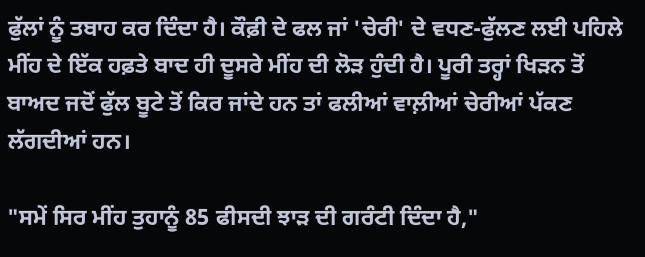ਫੁੱਲਾਂ ਨੂੰ ਤਬਾਹ ਕਰ ਦਿੰਦਾ ਹੈ। ਕੌਫ਼ੀ ਦੇ ਫਲ ਜਾਂ 'ਚੇਰੀ' ਦੇ ਵਧਣ-ਫੁੱਲਣ ਲਈ ਪਹਿਲੇ ਮੀਂਹ ਦੇ ਇੱਕ ਹਫ਼ਤੇ ਬਾਦ ਹੀ ਦੂਸਰੇ ਮੀਂਹ ਦੀ ਲੋੜ ਹੁੰਦੀ ਹੈ। ਪੂਰੀ ਤਰ੍ਹਾਂ ਖਿੜਨ ਤੋਂ ਬਾਅਦ ਜਦੋਂ ਫੁੱਲ ਬੂਟੇ ਤੋਂ ਕਿਰ ਜਾਂਦੇ ਹਨ ਤਾਂ ਫਲੀਆਂ ਵਾਲ਼ੀਆਂ ਚੇਰੀਆਂ ਪੱਕਣ ਲੱਗਦੀਆਂ ਹਨ।

"ਸਮੇਂ ਸਿਰ ਮੀਂਹ ਤੁਹਾਨੂੰ 85 ਫੀਸਦੀ ਝਾੜ ਦੀ ਗਰੰਟੀ ਦਿੰਦਾ ਹੈ,"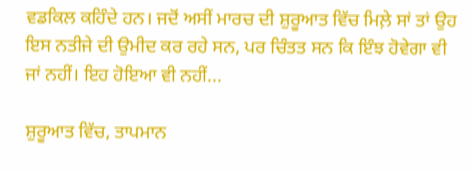ਵਡਕਿਲ ਕਹਿੰਦੇ ਹਨ। ਜਦੋਂ ਅਸੀਂ ਮਾਰਚ ਦੀ ਸ਼ੁਰੂਆਤ ਵਿੱਚ ਮਿਲ਼ੇ ਸਾਂ ਤਾਂ ਉਹ ਇਸ ਨਤੀਜੇ ਦੀ ਉਮੀਦ ਕਰ ਰਹੇ ਸਨ, ਪਰ ਚਿੰਤਤ ਸਨ ਕਿ ਇੰਝ ਹੋਵੇਗਾ ਵੀ ਜਾਂ ਨਹੀਂ। ਇਹ ਹੋਇਆ ਵੀ ਨਹੀਂ...

ਸ਼ੁਰੂਆਤ ਵਿੱਚ, ਤਾਪਮਾਨ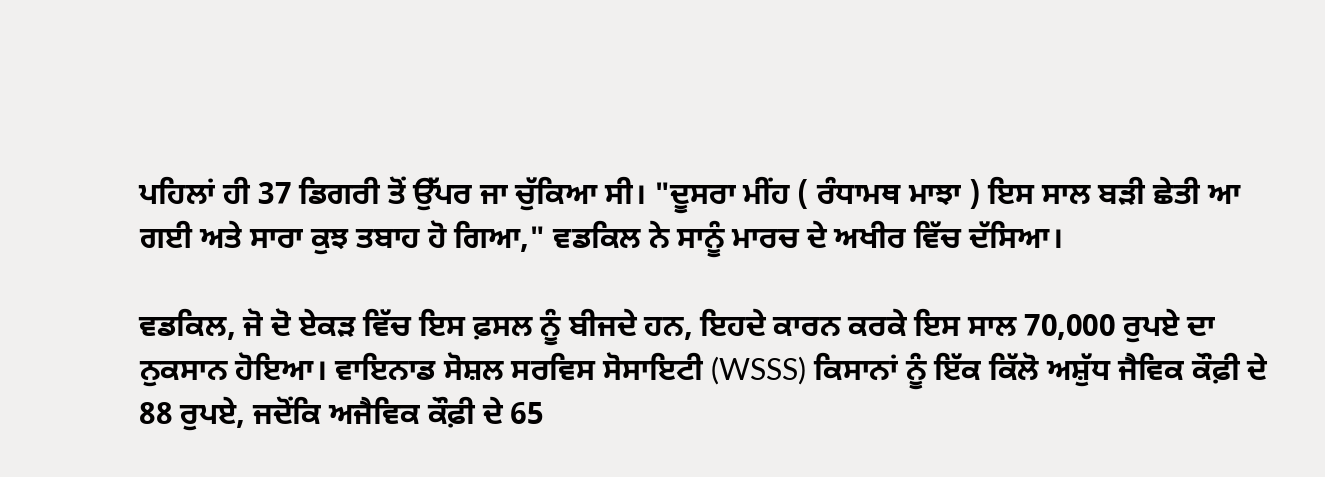ਪਹਿਲਾਂ ਹੀ 37 ਡਿਗਰੀ ਤੋਂ ਉੱਪਰ ਜਾ ਚੁੱਕਿਆ ਸੀ। "ਦੂਸਰਾ ਮੀਂਹ ( ਰੰਧਾਮਥ ਮਾਝਾ ) ਇਸ ਸਾਲ ਬੜੀ ਛੇਤੀ ਆ ਗਈ ਅਤੇ ਸਾਰਾ ਕੁਝ ਤਬਾਹ ਹੋ ਗਿਆ," ਵਡਕਿਲ ਨੇ ਸਾਨੂੰ ਮਾਰਚ ਦੇ ਅਖੀਰ ਵਿੱਚ ਦੱਸਿਆ।

ਵਡਕਿਲ, ਜੋ ਦੋ ਏਕੜ ਵਿੱਚ ਇਸ ਫ਼ਸਲ ਨੂੰ ਬੀਜਦੇ ਹਨ, ਇਹਦੇ ਕਾਰਨ ਕਰਕੇ ਇਸ ਸਾਲ 70,000 ਰੁਪਏ ਦਾ ਨੁਕਸਾਨ ਹੋਇਆ। ਵਾਇਨਾਡ ਸੋਸ਼ਲ ਸਰਵਿਸ ਸੋਸਾਇਟੀ (WSSS) ਕਿਸਾਨਾਂ ਨੂੰ ਇੱਕ ਕਿੱਲੋ ਅਸ਼ੁੱਧ ਜੈਵਿਕ ਕੌਫ਼ੀ ਦੇ 88 ਰੁਪਏ, ਜਦੋਂਕਿ ਅਜੈਵਿਕ ਕੌਫ਼ੀ ਦੇ 65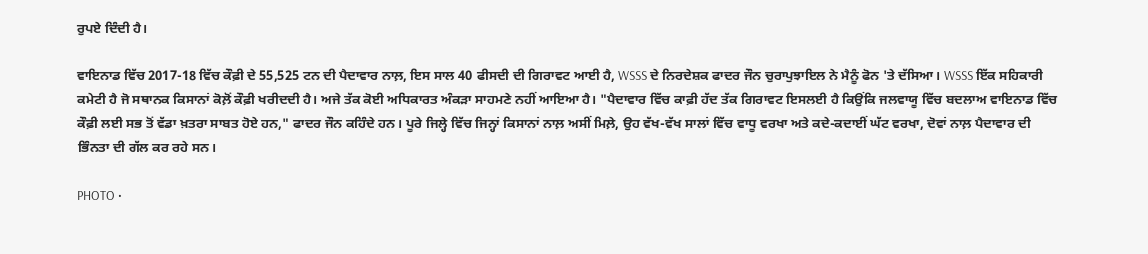ਰੁਪਏ ਦਿੰਦੀ ਹੈ।

ਵਾਇਨਾਡ ਵਿੱਚ 2017-18 ਵਿੱਚ ਕੌਫ਼ੀ ਦੇ 55,525 ਟਨ ਦੀ ਪੈਦਾਵਾਰ ਨਾਲ਼, ਇਸ ਸਾਲ 40 ਫੀਸਦੀ ਦੀ ਗਿਰਾਵਟ ਆਈ ਹੈ, WSSS ਦੇ ਨਿਰਦੇਸ਼ਕ ਫਾਦਰ ਜੌਨ ਚੁਰਾਪੁਝਾਇਲ ਨੇ ਮੈਨੂੰ ਫੋਨ 'ਤੇ ਦੱਸਿਆ। WSSS ਇੱਕ ਸਹਿਕਾਰੀ ਕਮੇਟੀ ਹੈ ਜੋ ਸਥਾਨਕ ਕਿਸਾਨਾਂ ਕੋਲ਼ੋਂ ਕੌਫ਼ੀ ਖਰੀਦਦੀ ਹੈ। ਅਜੇ ਤੱਕ ਕੋਈ ਅਧਿਕਾਰਤ ਅੰਕੜਾ ਸਾਹਮਣੇ ਨਹੀਂ ਆਇਆ ਹੈ। "ਪੈਦਾਵਾਰ ਵਿੱਚ ਕਾਫ਼ੀ ਹੱਦ ਤੱਕ ਗਿਰਾਵਟ ਇਸਲਈ ਹੈ ਕਿਉਂਕਿ ਜਲਵਾਯੂ ਵਿੱਚ ਬਦਲਾਅ ਵਾਇਨਾਡ ਵਿੱਚ ਕੌਫ਼ੀ ਲਈ ਸਭ ਤੋਂ ਵੱਡਾ ਖ਼ਤਰਾ ਸਾਬਤ ਹੋਏ ਹਨ," ਫਾਦਰ ਜੌਨ ਕਹਿੰਦੇ ਹਨ। ਪੂਰੇ ਜਿਲ੍ਹੇ ਵਿੱਚ ਜਿਨ੍ਹਾਂ ਕਿਸਾਨਾਂ ਨਾਲ਼ ਅਸੀਂ ਮਿਲ਼ੇ, ਉਹ ਵੱਖ-ਵੱਖ ਸਾਲਾਂ ਵਿੱਚ ਵਾਧੂ ਵਰਖਾ ਅਤੇ ਕਦੇ-ਕਦਾਈਂ ਘੱਟ ਵਰਖਾ, ਦੋਵਾਂ ਨਾਲ਼ ਪੈਦਾਵਾਰ ਦੀ ਭਿੰਨਤਾ ਦੀ ਗੱਲ ਕਰ ਰਹੇ ਸਨ।

PHOTO •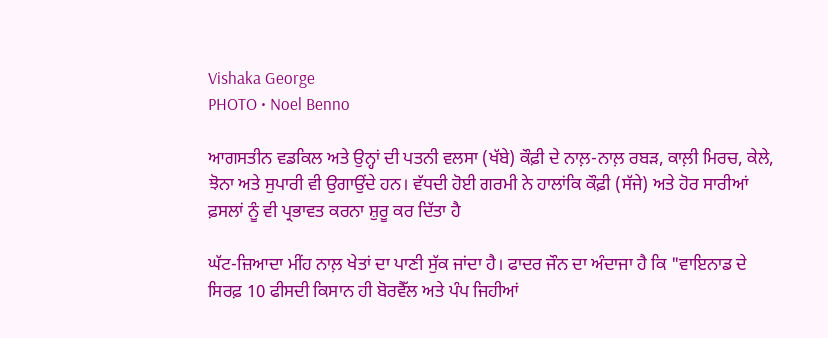Vishaka George
PHOTO • Noel Benno

ਆਗਸਤੀਨ ਵਡਕਿਲ ਅਤੇ ਉਨ੍ਹਾਂ ਦੀ ਪਤਨੀ ਵਲਸਾ (ਖੱਬੇ) ਕੌਫ਼ੀ ਦੇ ਨਾਲ਼-ਨਾਲ਼ ਰਬੜ, ਕਾਲ਼ੀ ਮਿਰਚ, ਕੇਲੇ, ਝੋਨਾ ਅਤੇ ਸੁਪਾਰੀ ਵੀ ਉਗਾਉਂਦੇ ਹਨ। ਵੱਧਦੀ ਹੋਈ ਗਰਮੀ ਨੇ ਹਾਲਾਂਕਿ ਕੌਫ਼ੀ (ਸੱਜੇ) ਅਤੇ ਹੋਰ ਸਾਰੀਆਂ ਫ਼ਸਲਾਂ ਨੂੰ ਵੀ ਪ੍ਰਭਾਵਤ ਕਰਨਾ ਸ਼ੁਰੂ ਕਰ ਦਿੱਤਾ ਹੈ

ਘੱਟ-ਜ਼ਿਆਦਾ ਮੀਂਹ ਨਾਲ਼ ਖੇਤਾਂ ਦਾ ਪਾਣੀ ਸੁੱਕ ਜਾਂਦਾ ਹੈ। ਫਾਦਰ ਜੌਨ ਦਾ ਅੰਦਾਜਾ ਹੈ ਕਿ "ਵਾਇਨਾਡ ਦੇ ਸਿਰਫ਼ 10 ਫੀਸਦੀ ਕਿਸਾਨ ਹੀ ਬੋਰਵੈੱਲ ਅਤੇ ਪੰਪ ਜਿਹੀਆਂ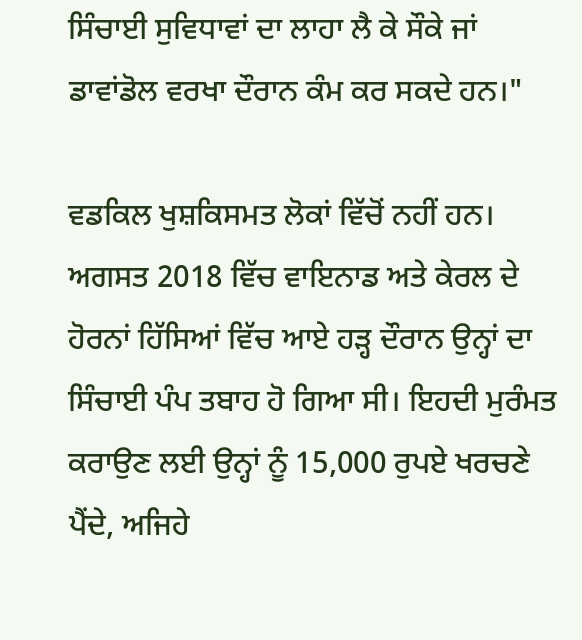ਸਿੰਚਾਈ ਸੁਵਿਧਾਵਾਂ ਦਾ ਲਾਹਾ ਲੈ ਕੇ ਸੌਕੇ ਜਾਂ ਡਾਵਾਂਡੋਲ ਵਰਖਾ ਦੌਰਾਨ ਕੰਮ ਕਰ ਸਕਦੇ ਹਨ।"

ਵਡਕਿਲ ਖੁਸ਼ਕਿਸਮਤ ਲੋਕਾਂ ਵਿੱਚੋਂ ਨਹੀਂ ਹਨ। ਅਗਸਤ 2018 ਵਿੱਚ ਵਾਇਨਾਡ ਅਤੇ ਕੇਰਲ ਦੇ ਹੋਰਨਾਂ ਹਿੱਸਿਆਂ ਵਿੱਚ ਆਏ ਹੜ੍ਹ ਦੌਰਾਨ ਉਨ੍ਹਾਂ ਦਾ ਸਿੰਚਾਈ ਪੰਪ ਤਬਾਹ ਹੋ ਗਿਆ ਸੀ। ਇਹਦੀ ਮੁਰੰਮਤ ਕਰਾਉਣ ਲਈ ਉਨ੍ਹਾਂ ਨੂੰ 15,000 ਰੁਪਏ ਖਰਚਣੇ ਪੈਂਦੇ, ਅਜਿਹੇ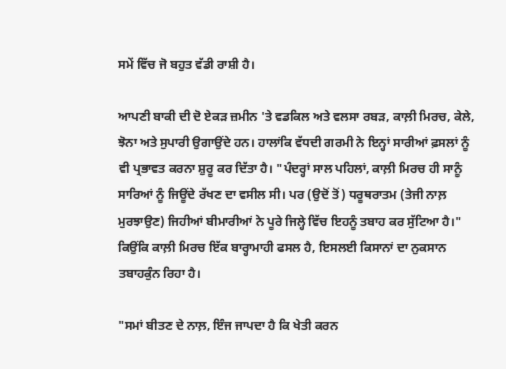ਸਮੇਂ ਵਿੱਚ ਜੋ ਬਹੁਤ ਵੱਡੀ ਰਾਸ਼ੀ ਹੈ।

ਆਪਣੀ ਬਾਕੀ ਦੀ ਦੋ ਏਕੜ ਜ਼ਮੀਨ 'ਤੇ ਵਡਕਿਲ ਅਤੇ ਵਲਸਾ ਰਬੜ, ਕਾਲ਼ੀ ਮਿਰਚ, ਕੇਲੇ, ਝੋਨਾ ਅਤੇ ਸੁਪਾਰੀ ਉਗਾਉਂਦੇ ਹਨ। ਹਾਲਾਂਕਿ ਵੱਧਦੀ ਗਰਮੀ ਨੇ ਇਨ੍ਹਾਂ ਸਾਰੀਆਂ ਫ਼ਸਲਾਂ ਨੂੰ ਵੀ ਪ੍ਰਭਾਵਤ ਕਰਨਾ ਸ਼ੁਰੂ ਕਰ ਦਿੱਤਾ ਹੈ। "ਪੰਦਰ੍ਹਾਂ ਸਾਲ ਪਹਿਲਾਂ, ਕਾਲ਼ੀ ਮਿਰਚ ਹੀ ਸਾਨੂੰ ਸਾਰਿਆਂ ਨੂੰ ਜਿਊਂਦੇ ਰੱਖਣ ਦਾ ਵਸੀਲ ਸੀ। ਪਰ (ਉਦੋਂ ਤੋਂ) ਧਰੂਥਰਾਤਮ (ਤੇਜੀ ਨਾਲ਼ ਮੁਰਝਾਉਣ) ਜਿਹੀਆਂ ਬੀਮਾਰੀਆਂ ਨੇ ਪੂਰੇ ਜਿਲ੍ਹੇ ਵਿੱਚ ਇਹਨੂੰ ਤਬਾਹ ਕਰ ਸੁੱਟਿਆ ਹੈ।" ਕਿਉਂਕਿ ਕਾਲ਼ੀ ਮਿਰਚ ਇੱਕ ਬਾਰ੍ਹਾਮਾਹੀ ਫਸਲ ਹੈ, ਇਸਲਈ ਕਿਸਾਨਾਂ ਦਾ ਨੁਕਸਾਨ ਤਬਾਹਕੁੰਨ ਰਿਹਾ ਹੈ।

"ਸਮਾਂ ਬੀਤਣ ਦੇ ਨਾਲ਼, ਇੰਜ ਜਾਪਦਾ ਹੈ ਕਿ ਖੇਤੀ ਕਰਨ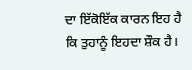ਦਾ ਇੱਕੋਇੱਕ ਕਾਰਨ ਇਹ ਹੈ ਕਿ ਤੁਹਾਨੂੰ ਇਹਦਾ ਸ਼ੌਕ ਹੈ।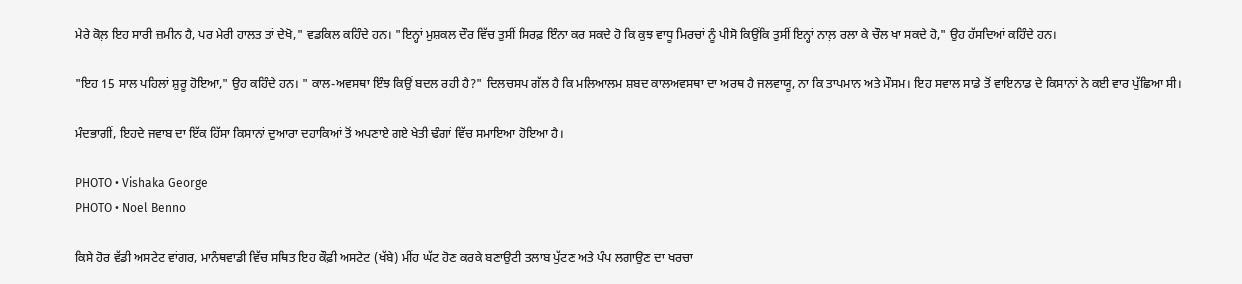ਮੇਰੇ ਕੋਲ਼ ਇਹ ਸਾਰੀ ਜ਼ਮੀਨ ਹੈ, ਪਰ ਮੇਰੀ ਹਾਲਤ ਤਾਂ ਦੇਖੋ," ਵਡਕਿਲ ਕਹਿੰਦੇ ਹਨ। "ਇਨ੍ਹਾਂ ਮੁਸ਼ਕਲ ਦੌਰ ਵਿੱਚ ਤੁਸੀਂ ਸਿਰਫ਼ ਇੰਨਾ ਕਰ ਸਕਦੇ ਹੋ ਕਿ ਕੁਝ ਵਾਧੂ ਮਿਰਚਾਂ ਨੂੰ ਪੀਸੋ ਕਿਉਂਕਿ ਤੁਸੀਂ ਇਨ੍ਹਾਂ ਨਾਲ਼ ਰਲਾ ਕੇ ਚੌਲ ਖਾ ਸਕਦੇ ਹੋ," ਉਹ ਹੱਸਦਿਆਂ ਕਹਿੰਦੇ ਹਨ।

"ਇਹ 15 ਸਾਲ ਪਹਿਲਾਂ ਸ਼ੁਰੂ ਹੋਇਆ," ਉਹ ਕਹਿੰਦੇ ਹਨ। " ਕਾਲ-ਅਵਸਥਾ ਇੰਝ ਕਿਉਂ ਬਦਲ ਰਹੀ ਹੈ?" ਦਿਲਚਸਪ ਗੱਲ ਹੈ ਕਿ ਮਲਿਆਲਮ ਸ਼ਬਦ ਕਾਲਅਵਸਥਾ ਦਾ ਅਰਥ ਹੈ ਜਲਵਾਯੂ, ਨਾ ਕਿ ਤਾਪਮਾਨ ਅਤੇ ਮੌਸਮ। ਇਹ ਸਵਾਲ ਸਾਡੇ ਤੋਂ ਵਾਇਨਾਡ ਦੇ ਕਿਸਾਨਾਂ ਨੇ ਕਈ ਵਾਰ ਪੁੱਛਿਆ ਸੀ।

ਮੰਦਭਾਗੀਂ, ਇਹਦੇ ਜਵਾਬ ਦਾ ਇੱਕ ਹਿੱਸਾ ਕਿਸਾਨਾਂ ਦੁਆਰਾ ਦਹਾਕਿਆਂ ਤੋਂ ਅਪਣਾਏ ਗਏ ਖੇਤੀ ਢੰਗਾਂ ਵਿੱਚ ਸਮਾਇਆ ਹੋਇਆ ਹੈ।

PHOTO • Vishaka George
PHOTO • Noel Benno

ਕਿਸੇ ਹੋਰ ਵੱਡੀ ਅਸਟੇਟ ਵਾਂਗਰ, ਮਾਨੰਥਵਾਡੀ ਵਿੱਚ ਸਥਿਤ ਇਹ ਕੌਫ਼ੀ ਅਸਟੇਟ (ਖੱਬੇ) ਮੀਂਹ ਘੱਟ ਹੋਣ ਕਰਕੇ ਬਣਾਉਟੀ ਤਲਾਬ ਪੁੱਟਣ ਅਤੇ ਪੰਪ ਲਗਾਉਣ ਦਾ ਖਰਚਾ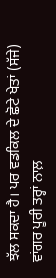ਝੱਲ ਸਕਦਾ ਹੈ। ਪਰ ਵਡਕਿਲ ਦੇ ਛੋਟੇ ਖੇਤਾਂ (ਸੱਜੇ) ਵਾਂਗਰ ਪੂਰੀ ਤਰ੍ਹਾਂ ਨਾਲ਼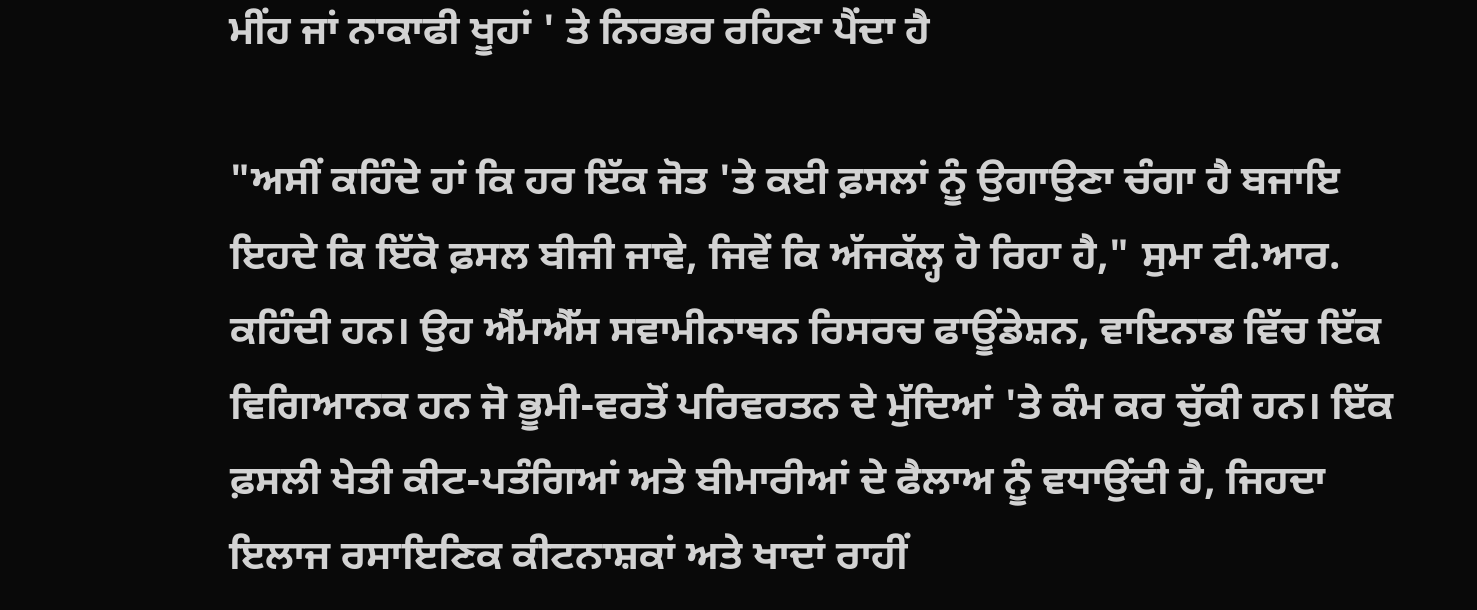ਮੀਂਹ ਜਾਂ ਨਾਕਾਫੀ ਖੂਹਾਂ ' ਤੇ ਨਿਰਭਰ ਰਹਿਣਾ ਪੈਂਦਾ ਹੈ

"ਅਸੀਂ ਕਹਿੰਦੇ ਹਾਂ ਕਿ ਹਰ ਇੱਕ ਜੋਤ 'ਤੇ ਕਈ ਫ਼ਸਲਾਂ ਨੂੰ ਉਗਾਉਣਾ ਚੰਗਾ ਹੈ ਬਜਾਇ ਇਹਦੇ ਕਿ ਇੱਕੋ ਫ਼ਸਲ ਬੀਜੀ ਜਾਵੇ, ਜਿਵੇਂ ਕਿ ਅੱਜਕੱਲ੍ਹ ਹੋ ਰਿਹਾ ਹੈ," ਸੁਮਾ ਟੀ.ਆਰ. ਕਹਿੰਦੀ ਹਨ। ਉਹ ਐੱਮਐੱਸ ਸਵਾਮੀਨਾਥਨ ਰਿਸਰਚ ਫਾਊਂਡੇਸ਼ਨ, ਵਾਇਨਾਡ ਵਿੱਚ ਇੱਕ ਵਿਗਿਆਨਕ ਹਨ ਜੋ ਭੂਮੀ-ਵਰਤੋਂ ਪਰਿਵਰਤਨ ਦੇ ਮੁੱਦਿਆਂ 'ਤੇ ਕੰਮ ਕਰ ਚੁੱਕੀ ਹਨ। ਇੱਕ ਫ਼ਸਲੀ ਖੇਤੀ ਕੀਟ-ਪਤੰਗਿਆਂ ਅਤੇ ਬੀਮਾਰੀਆਂ ਦੇ ਫੈਲਾਅ ਨੂੰ ਵਧਾਉਂਦੀ ਹੈ, ਜਿਹਦਾ ਇਲਾਜ ਰਸਾਇਣਿਕ ਕੀਟਨਾਸ਼ਕਾਂ ਅਤੇ ਖਾਦਾਂ ਰਾਹੀਂ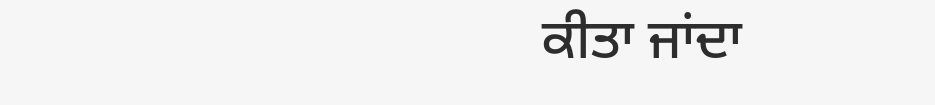ਕੀਤਾ ਜਾਂਦਾ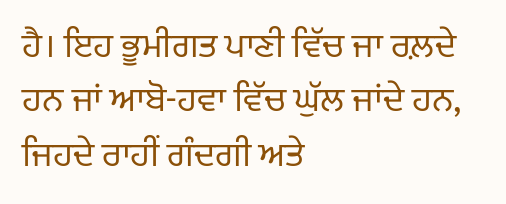ਹੈ। ਇਹ ਭੂਮੀਗਤ ਪਾਣੀ ਵਿੱਚ ਜਾ ਰਲ਼ਦੇ ਹਨ ਜਾਂ ਆਬੋ-ਹਵਾ ਵਿੱਚ ਘੁੱਲ ਜਾਂਦੇ ਹਨ, ਜਿਹਦੇ ਰਾਹੀਂ ਗੰਦਗੀ ਅਤੇ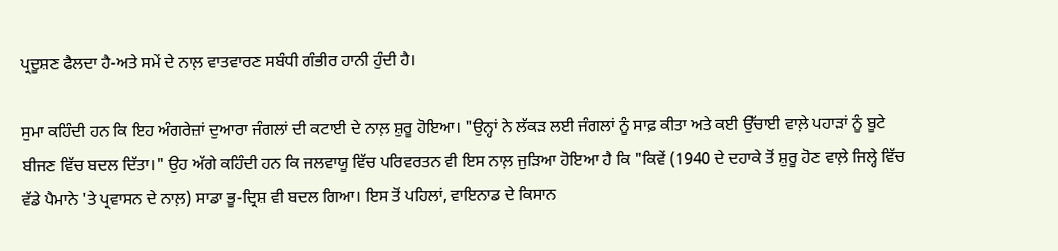ਪ੍ਰਦੂਸ਼ਣ ਫੈਲਦਾ ਹੈ-ਅਤੇ ਸਮੇਂ ਦੇ ਨਾਲ਼ ਵਾਤਵਾਰਣ ਸਬੰਧੀ ਗੰਭੀਰ ਹਾਨੀ ਹੁੰਦੀ ਹੈ।

ਸੁਮਾ ਕਹਿੰਦੀ ਹਨ ਕਿ ਇਹ ਅੰਗਰੇਜ਼ਾਂ ਦੁਆਰਾ ਜੰਗਲਾਂ ਦੀ ਕਟਾਈ ਦੇ ਨਾਲ਼ ਸ਼ੁਰੂ ਹੋਇਆ। "ਉਨ੍ਹਾਂ ਨੇ ਲੱਕੜ ਲਈ ਜੰਗਲਾਂ ਨੂੰ ਸਾਫ਼ ਕੀਤਾ ਅਤੇ ਕਈ ਉੱਚਾਈ ਵਾਲ਼ੇ ਪਹਾੜਾਂ ਨੂੰ ਬੂਟੇ ਬੀਜਣ ਵਿੱਚ ਬਦਲ ਦਿੱਤਾ।" ਉਹ ਅੱਗੇ ਕਹਿੰਦੀ ਹਨ ਕਿ ਜਲਵਾਯੂ ਵਿੱਚ ਪਰਿਵਰਤਨ ਵੀ ਇਸ ਨਾਲ਼ ਜੁੜਿਆ ਹੋਇਆ ਹੈ ਕਿ "ਕਿਵੇਂ (1940 ਦੇ ਦਹਾਕੇ ਤੋਂ ਸ਼ੁਰੂ ਹੋਣ ਵਾਲ਼ੇ ਜਿਲ੍ਹੇ ਵਿੱਚ ਵੱਡੇ ਪੈਮਾਨੇ 'ਤੇ ਪ੍ਰਵਾਸਨ ਦੇ ਨਾਲ਼) ਸਾਡਾ ਭੂ-ਦ੍ਰਿਸ਼ ਵੀ ਬਦਲ ਗਿਆ। ਇਸ ਤੋਂ ਪਹਿਲਾਂ, ਵਾਇਨਾਡ ਦੇ ਕਿਸਾਨ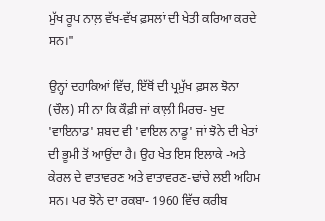ਮੁੱਖ ਰੂਪ ਨਾਲ਼ ਵੱਖ-ਵੱਖ ਫ਼ਸਲਾਂ ਦੀ ਖੇਤੀ ਕਰਿਆ ਕਰਦੇ ਸਨ।"

ਉਨ੍ਹਾਂ ਦਹਾਕਿਆਂ ਵਿੱਚ, ਇੱਥੋਂ ਦੀ ਪ੍ਰਮੁੱਖ ਫ਼ਸਲ ਝੋਨਾ (ਚੌਲ) ਸੀ ਨਾ ਕਿ ਕੌਫ਼ੀ ਜਾਂ ਕਾਲ਼ੀ ਮਿਰਚ- ਖੁਦ 'ਵਾਇਨਾਡ' ਸ਼ਬਦ ਵੀ 'ਵਾਇਲ ਨਾਡੂ' ਜਾਂ ਝੋਨੇ ਦੀ ਖੇਤਾਂ ਦੀ ਭੂਮੀ ਤੋਂ ਆਉਂਦਾ ਹੈ। ਉਹ ਖੇਤ ਇਸ ਇਲਾਕੇ -ਅਤੇ ਕੇਰਲ ਦੇ ਵਾਤਾਵਰਣ ਅਤੇ ਵਾਤਾਵਰਣ-ਢਾਂਚੇ ਲਈ ਅਹਿਮ ਸਨ। ਪਰ ਝੋਨੇ ਦਾ ਰਕਬਾ- 1960 ਵਿੱਚ ਕਰੀਬ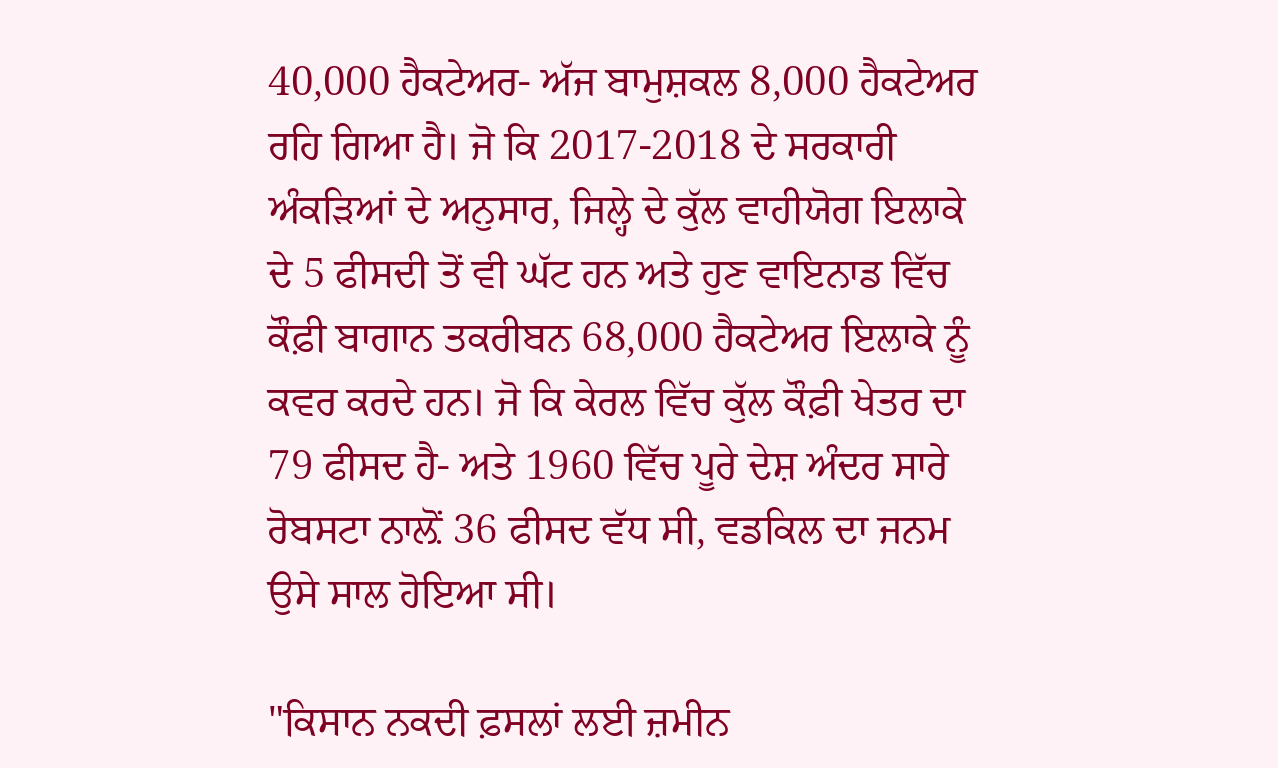40,000 ਹੈਕਟੇਅਰ- ਅੱਜ ਬਾਮੁਸ਼ਕਲ 8,000 ਹੈਕਟੇਅਰ ਰਹਿ ਗਿਆ ਹੈ। ਜੋ ਕਿ 2017-2018 ਦੇ ਸਰਕਾਰੀ ਅੰਕੜਿਆਂ ਦੇ ਅਨੁਸਾਰ, ਜਿਲ੍ਹੇ ਦੇ ਕੁੱਲ ਵਾਹੀਯੋਗ ਇਲਾਕੇ ਦੇ 5 ਫੀਸਦੀ ਤੋਂ ਵੀ ਘੱਟ ਹਨ ਅਤੇ ਹੁਣ ਵਾਇਨਾਡ ਵਿੱਚ ਕੌਫ਼ੀ ਬਾਗਾਨ ਤਕਰੀਬਨ 68,000 ਹੈਕਟੇਅਰ ਇਲਾਕੇ ਨੂੰ ਕਵਰ ਕਰਦੇ ਹਨ। ਜੋ ਕਿ ਕੇਰਲ ਵਿੱਚ ਕੁੱਲ ਕੌਫ਼ੀ ਖੇਤਰ ਦਾ 79 ਫੀਸਦ ਹੈ- ਅਤੇ 1960 ਵਿੱਚ ਪੂਰੇ ਦੇਸ਼ ਅੰਦਰ ਸਾਰੇ ਰੋਬਸਟਾ ਨਾਲ਼ੋਂ 36 ਫੀਸਦ ਵੱਧ ਸੀ, ਵਡਕਿਲ ਦਾ ਜਨਮ ਉਸੇ ਸਾਲ ਹੋਇਆ ਸੀ।

"ਕਿਸਾਨ ਨਕਦੀ ਫ਼ਸਲਾਂ ਲਈ ਜ਼ਮੀਨ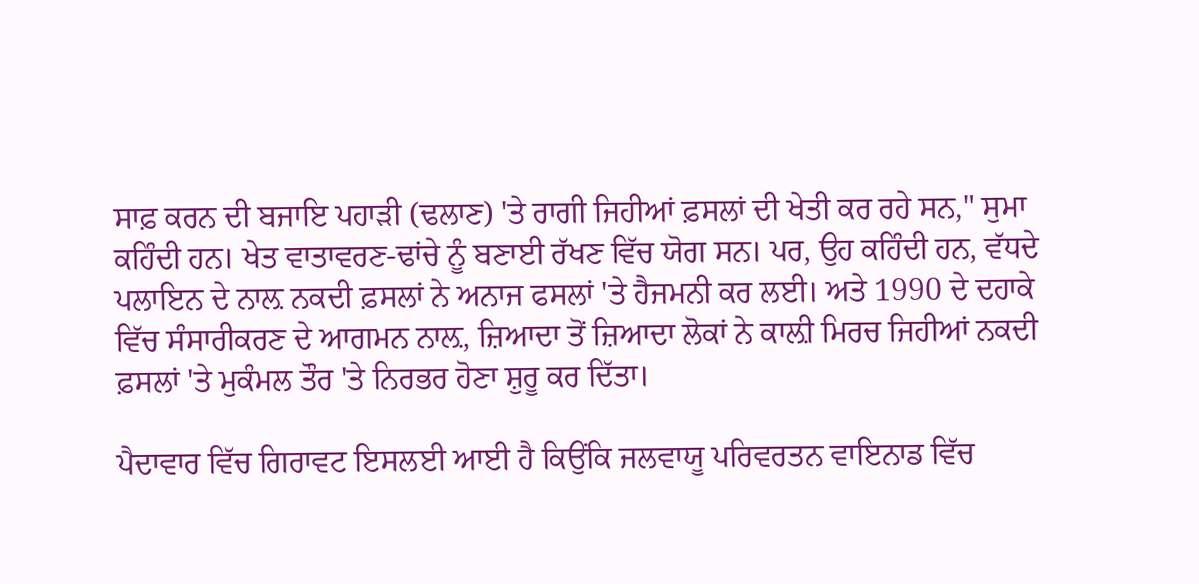ਸਾਫ਼ ਕਰਨ ਦੀ ਬਜਾਇ ਪਹਾੜੀ (ਢਲਾਣ) 'ਤੇ ਰਾਗੀ ਜਿਹੀਆਂ ਫ਼ਸਲਾਂ ਦੀ ਖੇਤੀ ਕਰ ਰਹੇ ਸਨ," ਸੁਮਾ ਕਹਿੰਦੀ ਹਨ। ਖੇਤ ਵਾਤਾਵਰਣ-ਢਾਂਚੇ ਨੂੰ ਬਣਾਈ ਰੱਖਣ ਵਿੱਚ ਯੋਗ ਸਨ। ਪਰ, ਉਹ ਕਹਿੰਦੀ ਹਨ, ਵੱਧਦੇ ਪਲਾਇਨ ਦੇ ਨਾਲ਼ ਨਕਦੀ ਫ਼ਸਲਾਂ ਨੇ ਅਨਾਜ ਫਸਲਾਂ 'ਤੇ ਹੈਜਮਨੀ ਕਰ ਲਈ। ਅਤੇ 1990 ਦੇ ਦਹਾਕੇ ਵਿੱਚ ਸੰਸਾਰੀਕਰਣ ਦੇ ਆਗਮਨ ਨਾਲ਼, ਜ਼ਿਆਦਾ ਤੋਂ ਜ਼ਿਆਦਾ ਲੋਕਾਂ ਨੇ ਕਾਲ਼ੀ ਮਿਰਚ ਜਿਹੀਆਂ ਨਕਦੀ ਫ਼ਸਲਾਂ 'ਤੇ ਮੁਕੰਮਲ ਤੌਰ 'ਤੇ ਨਿਰਭਰ ਹੋਣਾ ਸ਼ੁਰੂ ਕਰ ਦਿੱਤਾ।

ਪੈਦਾਵਾਰ ਵਿੱਚ ਗਿਰਾਵਟ ਇਸਲਈ ਆਈ ਹੈ ਕਿਉਂਕਿ ਜਲਵਾਯੂ ਪਰਿਵਰਤਨ ਵਾਇਨਾਡ ਵਿੱਚ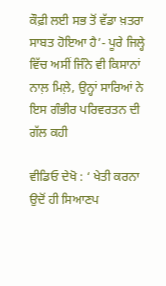ਕੌਫ਼ੀ ਲਈ ਸਭ ਤੋਂ ਵੱਡਾ ਖ਼ਤਰਾ ਸਾਬਤ ਹੋਇਆ ਹੈ’- ਪੂਰੇ ਜਿਲ੍ਹੇ ਵਿੱਚ ਅਸੀਂ ਜਿੰਨੇ ਵੀ ਕਿਸਾਨਾਂ ਨਾਲ਼ ਮਿਲ਼ੇ, ਉਨ੍ਹਾਂ ਸਾਰਿਆਂ ਨੇ ਇਸ ਗੰਭੀਰ ਪਰਿਵਰਤਨ ਦੀ ਗੱਲ ਕਹੀ

ਵੀਡਿਓ ਦੇਖੋ : ‘ ਖੇਤੀ ਕਰਨਾ ਉਦੋਂ ਹੀ ਸਿਆਣਪ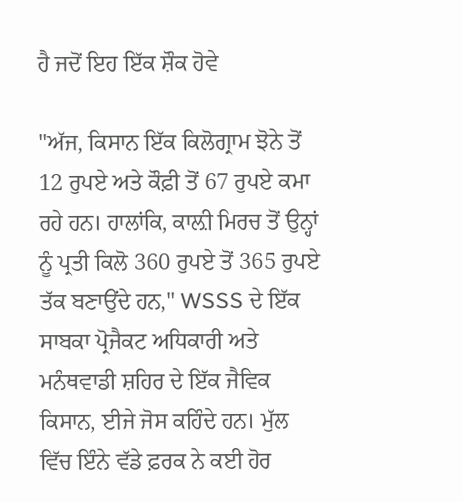ਹੈ ਜਦੋਂ ਇਹ ਇੱਕ ਸ਼ੌਕ ਹੋਵੇ

"ਅੱਜ, ਕਿਸਾਨ ਇੱਕ ਕਿਲੋਗ੍ਰਾਮ ਝੋਨੇ ਤੋਂ 12 ਰੁਪਏ ਅਤੇ ਕੌਫ਼ੀ ਤੋਂ 67 ਰੁਪਏ ਕਮਾ ਰਹੇ ਹਨ। ਹਾਲਾਂਕਿ, ਕਾਲ਼ੀ ਮਿਰਚ ਤੋਂ ਉਨ੍ਹਾਂ ਨੂੰ ਪ੍ਰਤੀ ਕਿਲੋ 360 ਰੁਪਏ ਤੋਂ 365 ਰੁਪਏ ਤੱਕ ਬਣਾਉਂਦੇ ਹਨ," WSSS ਦੇ ਇੱਕ ਸਾਬਕਾ ਪ੍ਰੋਜੈਕਟ ਅਧਿਕਾਰੀ ਅਤੇ ਮਨੰਥਵਾਡੀ ਸ਼ਹਿਰ ਦੇ ਇੱਕ ਜੈਵਿਕ ਕਿਸਾਨ, ਈਜੇ ਜੋਸ ਕਹਿੰਦੇ ਹਨ। ਮੁੱਲ ਵਿੱਚ ਇੰਨੇ ਵੱਡੇ ਫ਼ਰਕ ਨੇ ਕਈ ਹੋਰ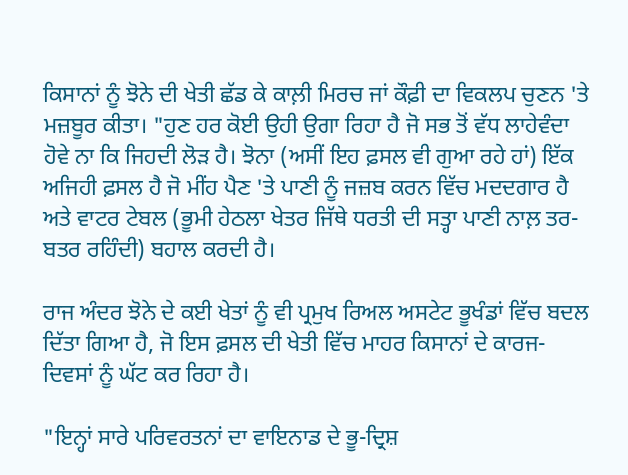ਕਿਸਾਨਾਂ ਨੂੰ ਝੋਨੇ ਦੀ ਖੇਤੀ ਛੱਡ ਕੇ ਕਾਲ਼ੀ ਮਿਰਚ ਜਾਂ ਕੌਫ਼ੀ ਦਾ ਵਿਕਲਪ ਚੁਣਨ 'ਤੇ ਮਜ਼ਬੂਰ ਕੀਤਾ। "ਹੁਣ ਹਰ ਕੋਈ ਉਹੀ ਉਗਾ ਰਿਹਾ ਹੈ ਜੋ ਸਭ ਤੋਂ ਵੱਧ ਲਾਹੇਵੰਦਾ ਹੋਵੇ ਨਾ ਕਿ ਜਿਹਦੀ ਲੋੜ ਹੈ। ਝੋਨਾ (ਅਸੀਂ ਇਹ ਫ਼ਸਲ ਵੀ ਗੁਆ ਰਹੇ ਹਾਂ) ਇੱਕ ਅਜਿਹੀ ਫ਼ਸਲ ਹੈ ਜੋ ਮੀਂਹ ਪੈਣ 'ਤੇ ਪਾਣੀ ਨੂੰ ਜਜ਼ਬ ਕਰਨ ਵਿੱਚ ਮਦਦਗਾਰ ਹੈ ਅਤੇ ਵਾਟਰ ਟੇਬਲ (ਭੂਮੀ ਹੇਠਲਾ ਖੇਤਰ ਜਿੱਥੇ ਧਰਤੀ ਦੀ ਸਤ੍ਹਾ ਪਾਣੀ ਨਾਲ਼ ਤਰ-ਬਤਰ ਰਹਿੰਦੀ) ਬਹਾਲ ਕਰਦੀ ਹੈ।

ਰਾਜ ਅੰਦਰ ਝੋਨੇ ਦੇ ਕਈ ਖੇਤਾਂ ਨੂੰ ਵੀ ਪ੍ਰਮੁਖ ਰਿਅਲ ਅਸਟੇਟ ਭੂਖੰਡਾਂ ਵਿੱਚ ਬਦਲ ਦਿੱਤਾ ਗਿਆ ਹੈ, ਜੋ ਇਸ ਫ਼ਸਲ ਦੀ ਖੇਤੀ ਵਿੱਚ ਮਾਹਰ ਕਿਸਾਨਾਂ ਦੇ ਕਾਰਜ-ਦਿਵਸਾਂ ਨੂੰ ਘੱਟ ਕਰ ਰਿਹਾ ਹੈ।

"ਇਨ੍ਹਾਂ ਸਾਰੇ ਪਰਿਵਰਤਨਾਂ ਦਾ ਵਾਇਨਾਡ ਦੇ ਭੂ-ਦ੍ਰਿਸ਼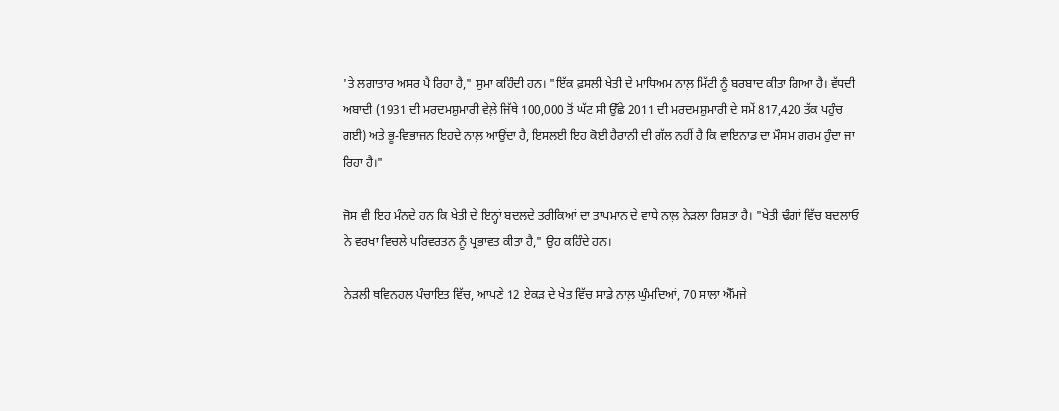'ਤੇ ਲਗਾਤਾਰ ਅਸਰ ਪੈ ਰਿਹਾ ਹੈ," ਸੁਮਾ ਕਹਿੰਦੀ ਹਨ। "ਇੱਕ ਫ਼ਸਲੀ ਖੇਤੀ ਦੇ ਮਾਧਿਅਮ ਨਾਲ਼ ਮਿੱਟੀ ਨੂੰ ਬਰਬਾਦ ਕੀਤਾ ਗਿਆ ਹੈ। ਵੱਧਦੀ ਅਬਾਦੀ (1931 ਦੀ ਮਰਦਮਸ਼ੁਮਾਰੀ ਵੇਲ਼ੇ ਜਿੱਥੇ 100,000 ਤੋਂ ਘੱਟ ਸੀ ਉੱਛੇ 2011 ਦੀ ਮਰਦਮਸ਼ੁਮਾਰੀ ਦੇ ਸਮੇਂ 817,420 ਤੱਕ ਪਹੁੰਚ ਗਈ) ਅਤੇ ਭੂ-ਵਿਭਾਜਨ ਇਹਦੇ ਨਾਲ਼ ਆਉਂਦਾ ਹੈ, ਇਸਲਈ ਇਹ ਕੋਈ ਹੈਰਾਨੀ ਦੀ ਗੱਲ ਨਹੀਂ ਹੈ ਕਿ ਵਾਇਨਾਡ ਦਾ ਮੌਸਮ ਗਰਮ ਹੁੰਦਾ ਜਾ ਰਿਹਾ ਹੈ।"

ਜੋਸ ਵੀ ਇਹ ਮੰਨਦੇ ਹਨ ਕਿ ਖੇਤੀ ਦੇ ਇਨ੍ਹਾਂ ਬਦਲਦੇ ਤਰੀਕਿਆਂ ਦਾ ਤਾਪਮਾਨ ਦੇ ਵਾਧੇ ਨਾਲ਼ ਨੇੜਲਾ ਰਿਸ਼ਤਾ ਹੈ। "ਖੇਤੀ ਢੰਗਾਂ ਵਿੱਚ ਬਦਲਾਓ ਨੇ ਵਰਖਾ ਵਿਚਲੇ ਪਰਿਵਰਤਨ ਨੂੰ ਪ੍ਰਭਾਵਤ ਕੀਤਾ ਹੈ," ਉਹ ਕਹਿੰਦੇ ਹਨ।

ਨੇੜਲੀ ਥਵਿਨਹਲ ਪੰਚਾਇਤ ਵਿੱਚ, ਆਪਣੇ 12 ਏਕੜ ਦੇ ਖੇਤ ਵਿੱਚ ਸਾਡੇ ਨਾਲ਼ ਘੁੰਮਦਿਆਂ, 70 ਸਾਲਾ ਐੱਮਜੇ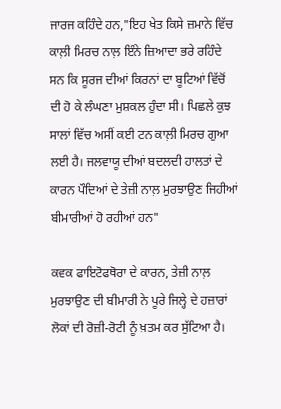ਜਾਰਜ ਕਹਿੰਦੇ ਹਨ,"ਇਹ ਖੇਤ ਕਿਸੇ ਜ਼ਮਾਨੇ ਵਿੱਚ ਕਾਲ਼ੀ ਮਿਰਚ ਨਾਲ਼ ਇੰਨੇ ਜ਼ਿਆਦਾ ਭਰੇ ਰਹਿੰਦੇ ਸਨ ਕਿ ਸੂਰਜ ਦੀਆਂ ਕਿਰਨਾਂ ਦਾ ਬੂਟਿਆਂ ਵਿੱਚੋਂ ਦੀ ਹੋ ਕੇ ਲੰਘਣਾ ਮੁਸ਼ਕਲ ਹੁੰਦਾ ਸੀ। ਪਿਛਲੇ ਕੁਝ ਸਾਲਾਂ ਵਿੱਚ ਅਸੀਂ ਕਈ ਟਨ ਕਾਲ਼ੀ ਮਿਰਚ ਗੁਆ ਲਈ ਹੈ। ਜਲਵਾਯੂ ਦੀਆਂ ਬਦਲਦੀ ਹਾਲਤਾਂ ਦੇ ਕਾਰਨ ਪੌਦਿਆਂ ਦੇ ਤੇਜ਼ੀ ਨਾਲ਼ ਮੁਰਝਾਉਣ ਜਿਹੀਆਂ ਬੀਮਾਰੀਆਂ ਹੋ ਰਹੀਆਂ ਹਨ"

ਕਵਕ ਫਾਇਟੋਫਥੋਰਾ ਦੇ ਕਾਰਨ, ਤੇਜ਼ੀ ਨਾਲ਼ ਮੁਰਝਾਉਣ ਦੀ ਬੀਮਾਰੀ ਨੇ ਪੂਰੇ ਜਿਲ੍ਹੇ ਦੇ ਹਜ਼ਾਰਾਂ ਲੋਕਾਂ ਦੀ ਰੋਜ਼ੀ-ਰੋਟੀ ਨੂੰ ਖ਼ਤਮ ਕਰ ਸੁੱਟਿਆ ਹੈ।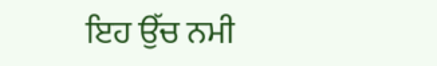ਇਹ ਉੱਚ ਨਮੀ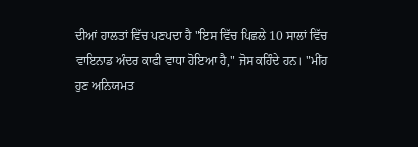ਦੀਆਂ ਹਾਲਤਾਂ ਵਿੱਚ ਪਣਪਦਾ ਹੈ "ਇਸ ਵਿੱਚ ਪਿਛਲੇ 10 ਸਾਲਾਂ ਵਿੱਚ ਵਾਇਨਾਡ ਅੰਦਰ ਕਾਫੀ ਵਾਧਾ ਹੋਇਆ ਹੈ," ਜੋਸ ਕਹਿੰਦੇ ਹਨ। "ਮੀਂਹ ਹੁਣ ਅਨਿਯਮਤ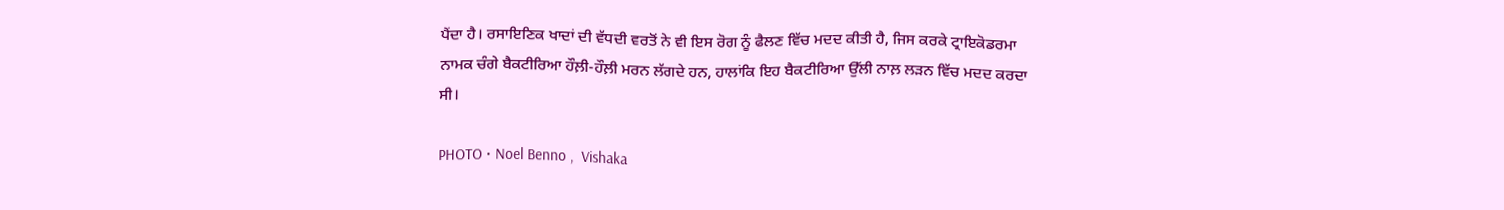ਪੈਂਦਾ ਹੈ। ਰਸਾਇਣਿਕ ਖਾਦਾਂ ਦੀ ਵੱਧਦੀ ਵਰਤੋਂ ਨੇ ਵੀ ਇਸ ਰੋਗ ਨੂੰ ਫੈਲਣ ਵਿੱਚ ਮਦਦ ਕੀਤੀ ਹੈ, ਜਿਸ ਕਰਕੇ ਟ੍ਰਾਇਕੋਡਰਮਾ ਨਾਮਕ ਚੰਗੇ ਬੈਕਟੀਰਿਆ ਹੌਲ਼ੀ-ਹੌਲ਼ੀ ਮਰਨ ਲੱਗਦੇ ਹਨ, ਹਾਲਾਂਕਿ ਇਹ ਬੈਕਟੀਰਿਆ ਉੱਲੀ ਨਾਲ਼ ਲੜਨ ਵਿੱਚ ਮਦਦ ਕਰਦਾ ਸੀ।

PHOTO • Noel Benno ,  Vishaka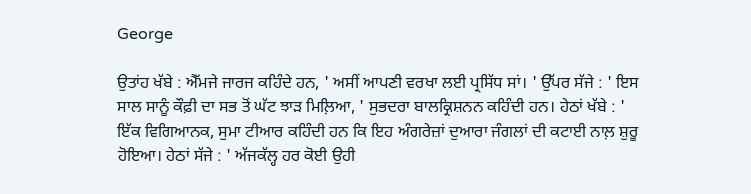George

ਉਤਾਂਹ ਖੱਬੇ : ਐੱਮਜੇ ਜਾਰਜ ਕਹਿੰਦੇ ਹਨ, ' ਅਸੀਂ ਆਪਣੀ ਵਰਖਾ ਲਈ ਪ੍ਰਸਿੱਧ ਸਾਂ। ' ਉੱਪਰ ਸੱਜੇ : ' ਇਸ ਸਾਲ ਸਾਨੂੰ ਕੌਫ਼ੀ ਦਾ ਸਭ ਤੋਂ ਘੱਟ ਝਾੜ ਮਿਲ਼ਿਆ, ' ਸੁਭਦਰਾ ਬਾਲਕ੍ਰਿਸ਼ਨਨ ਕਹਿੰਦੀ ਹਨ। ਹੇਠਾਂ ਖੱਬੇ : ' ਇੱਕ ਵਿਗਿਆਨਕ, ਸੁਮਾ ਟੀਆਰ ਕਹਿੰਦੀ ਹਨ ਕਿ ਇਹ ਅੰਗਰੇਜ਼ਾਂ ਦੁਆਰਾ ਜੰਗਲਾਂ ਦੀ ਕਟਾਈ ਨਾਲ਼ ਸ਼ੁਰੂ ਹੋਇਆ। ਹੇਠਾਂ ਸੱਜੇ : ' ਅੱਜਕੱਲ੍ਹ ਹਰ ਕੋਈ ਉਹੀ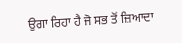ਉਗਾ ਰਿਹਾ ਹੈ ਜੋ ਸਭ ਤੋਂ ਜ਼ਿਆਦਾ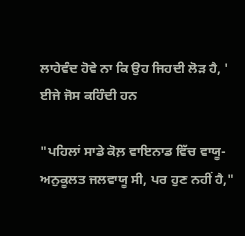ਲਾਹੇਵੰਦ ਹੋਵੇ ਨਾ ਕਿ ਉਹ ਜਿਹਦੀ ਲੋੜ ਹੈ, ' ਈਜੇ ਜੋਸ ਕਹਿੰਦੀ ਹਨ

"ਪਹਿਲਾਂ ਸਾਡੇ ਕੋਲ਼ ਵਾਇਨਾਡ ਵਿੱਚ ਵਾਯੂ-ਅਨੁਕੂਲਤ ਜਲਵਾਯੂ ਸੀ, ਪਰ ਹੁਣ ਨਹੀਂ ਹੈ,"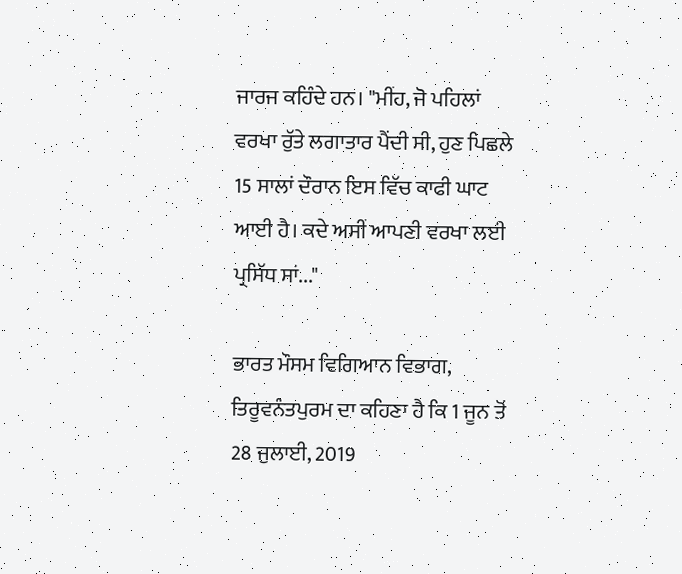ਜਾਰਜ ਕਹਿੰਦੇ ਹਨ। "ਮੀਂਹ, ਜੋ ਪਹਿਲਾਂ ਵਰਖਾ ਰੁੱਤੇ ਲਗਾਤਾਰ ਪੈਂਦੀ ਸੀ, ਹੁਣ ਪਿਛਲੇ 15 ਸਾਲਾਂ ਦੌਰਾਨ ਇਸ ਵਿੱਚ ਕਾਫੀ ਘਾਟ ਆਈ ਹੈ। ਕਦੇ ਅਸੀਂ ਆਪਣੀ ਵਰਖਾ ਲਈ ਪ੍ਰਸਿੱਧ ਸਾਂ..."

ਭਾਰਤ ਮੌਸਮ ਵਿਗਿਆਨ ਵਿਭਾਗ, ਤਿਰੂਵਨੰਤਪੁਰਮ ਦਾ ਕਹਿਣਾ ਹੈ ਕਿ 1 ਜੂਨ ਤੋਂ 28 ਜੁਲਾਈ, 2019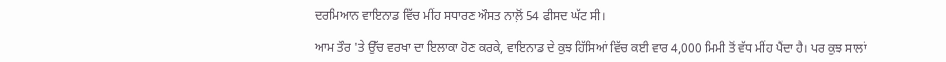ਦਰਮਿਆਨ ਵਾਇਨਾਡ ਵਿੱਚ ਮੀਂਹ ਸਧਾਰਣ ਔਸਤ ਨਾਲ਼ੋਂ 54 ਫੀਸਦ ਘੱਟ ਸੀ।

ਆਮ ਤੌਰ 'ਤੇ ਉੱਚ ਵਰਖਾ ਦਾ ਇਲਾਕਾ ਹੋਣ ਕਰਕੇ, ਵਾਇਨਾਡ ਦੇ ਕੁਝ ਹਿੱਸਿਆਂ ਵਿੱਚ ਕਈ ਵਾਰ 4,000 ਮਿਮੀ ਤੋਂ ਵੱਧ ਮੀਂਹ ਪੈਂਦਾ ਹੈ। ਪਰ ਕੁਝ ਸਾਲਾਂ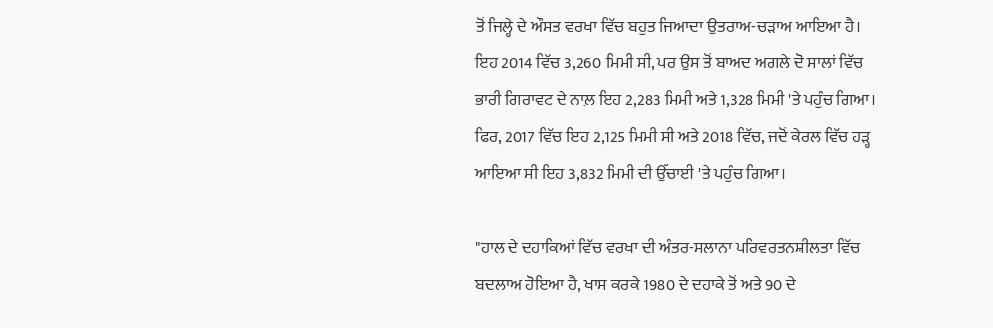ਤੋਂ ਜਿਲ੍ਹੇ ਦੇ ਔਸਤ ਵਰਖਾ ਵਿੱਚ ਬਹੁਤ ਜਿਆਦਾ ਉਤਰਾਅ-ਚੜਾਅ ਆਇਆ ਹੈ। ਇਹ 2014 ਵਿੱਚ 3,260 ਮਿਮੀ ਸੀ, ਪਰ ਉਸ ਤੋਂ ਬਾਅਦ ਅਗਲੇ ਦੋ ਸਾਲਾਂ ਵਿੱਚ ਭਾਰੀ ਗਿਰਾਵਟ ਦੇ ਨਾਲ਼ ਇਹ 2,283 ਮਿਮੀ ਅਤੇ 1,328 ਮਿਮੀ 'ਤੇ ਪਹੁੰਚ ਗਿਆ। ਫਿਰ, 2017 ਵਿੱਚ ਇਹ 2,125 ਮਿਮੀ ਸੀ ਅਤੇ 2018 ਵਿੱਚ, ਜਦੋਂ ਕੇਰਲ ਵਿੱਚ ਹੜ੍ਹ ਆਇਆ ਸੀ ਇਹ 3,832 ਮਿਮੀ ਦੀ ਉੱਚਾਈ 'ਤੇ ਪਹੁੰਚ ਗਿਆ।

"ਹਾਲ ਦੇ ਦਹਾਕਿਆਂ ਵਿੱਚ ਵਰਖਾ ਦੀ ਅੰਤਰ-ਸਲਾਨਾ ਪਰਿਵਰਤਨਸ਼ੀਲਤਾ ਵਿੱਚ ਬਦਲਾਅ ਹੋਇਆ ਹੈ, ਖਾਸ ਕਰਕੇ 1980 ਦੇ ਦਹਾਕੇ ਤੋਂ ਅਤੇ 90 ਦੇ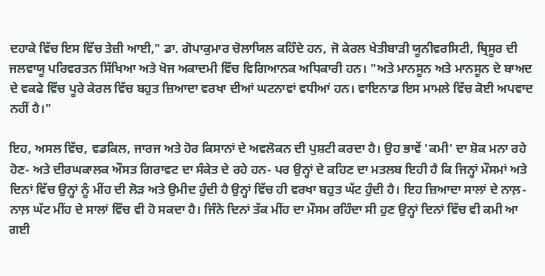ਦਹਾਕੇ ਵਿੱਚ ਇਸ ਵਿੱਚ ਤੇਜ਼ੀ ਆਈ," ਡਾ. ਗੋਪਾਕੁਮਾਰ ਚੋਲਾਯਿਲ ਕਹਿੰਦੇ ਹਨ, ਜੋ ਕੇਰਲ ਖੇਤੀਬਾੜੀ ਯੂਨੀਵਰਸਿਟੀ, ਥ੍ਰਿਸੂਰ ਦੀ ਜਲਵਾਯੂ ਪਰਿਵਰਤਨ ਸਿੱਖਿਆ ਅਤੇ ਖੋਜ ਅਕਾਦਮੀ ਵਿੱਚ ਵਿਗਿਆਨਕ ਅਧਿਕਾਰੀ ਹਨ। "ਅਤੇ ਮਾਨਸੂਨ ਅਤੇ ਮਾਨਸੂਨ ਦੇ ਬਾਅਦ ਦੇ ਵਕਫੇ ਵਿੱਚ ਪੂਰੇ ਕੇਰਲ ਵਿੱਚ ਬਹੁਤ ਜ਼ਿਆਦਾ ਵਰਖਾ ਦੀਆਂ ਘਟਨਾਵਾਂ ਵਧੀਆਂ ਹਨ। ਵਾਇਨਾਡ ਇਸ ਮਾਮਲੇ ਵਿੱਚ ਕੋਈ ਅਪਵਾਦ ਨਹੀਂ ਹੈ।"

ਇਹ, ਅਸਲ ਵਿੱਚ, ਵਡਕਿਲ, ਜਾਰਜ ਅਤੇ ਹੋਰ ਕਿਸਾਨਾਂ ਦੇ ਅਵਲੋਕਨ ਦੀ ਪੁਸ਼ਟੀ ਕਰਦਾ ਹੈ। ਉਹ ਭਾਵੇਂ 'ਕਮੀ' ਦਾ ਸ਼ੋਕ ਮਨਾ ਰਹੇ ਹੋਣ- ਅਤੇ ਦੀਰਘਕਾਲਕ ਔਸਤ ਗਿਰਾਵਟ ਦਾ ਸੰਕੇਤ ਦੇ ਰਹੇ ਹਨ- ਪਰ ਉਨ੍ਹਾਂ ਦੇ ਕਹਿਣ ਦਾ ਮਤਲਬ ਇਹੀ ਹੈ ਕਿ ਜਿਨ੍ਹਾਂ ਮੌਸਮਾਂ ਅਤੇ ਦਿਨਾਂ ਵਿੱਚ ਉਨ੍ਹਾਂ ਨੂੰ ਮੀਂਹ ਦੀ ਲੋੜ ਅਤੇ ਉਮੀਦ ਹੁੰਦੀ ਹੈ ਉਨ੍ਹਾਂ ਵਿੱਚ ਹੀ ਵਰਖਾ ਬਹੁਤ ਘੱਟ ਹੁੰਦੀ ਹੈ। ਇਹ ਜ਼ਿਆਦਾ ਸਾਲਾਂ ਦੇ ਨਾਲ਼-ਨਾਲ਼ ਘੱਟ ਮੀਂਹ ਦੇ ਸਾਲਾਂ ਵਿੱਚ ਵੀ ਹੋ ਸਕਦਾ ਹੈ। ਜਿੰਨੇ ਦਿਨਾਂ ਤੱਕ ਮੀਂਹ ਦਾ ਮੌਸਮ ਰਹਿੰਦਾ ਸੀ ਹੁਣ ਉਨ੍ਹਾਂ ਦਿਨਾਂ ਵਿੱਚ ਵੀ ਕਮੀ ਆ ਗਈ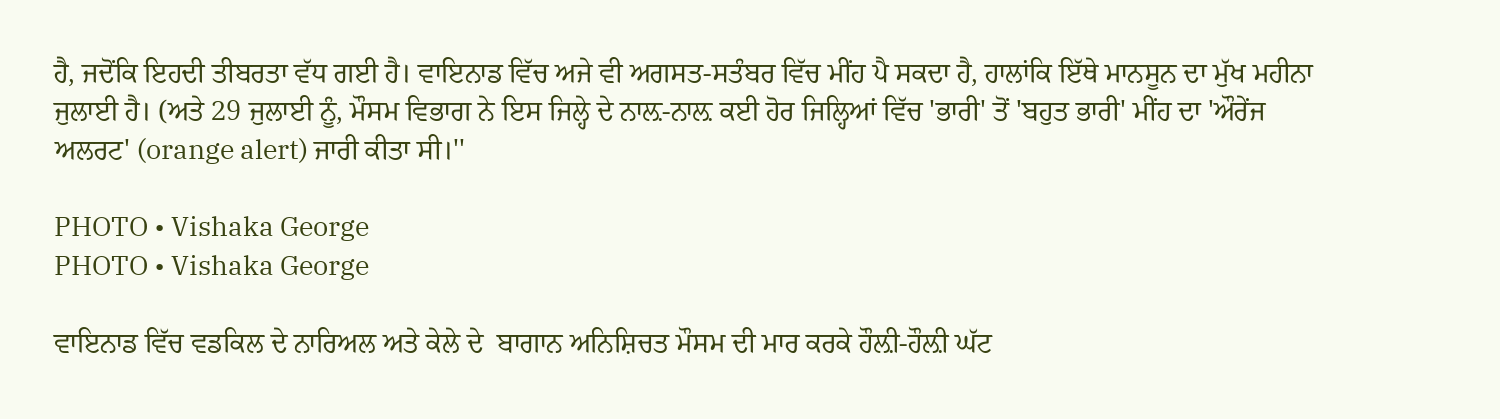ਹੈ, ਜਦੋਂਕਿ ਇਹਦੀ ਤੀਬਰਤਾ ਵੱਧ ਗਈ ਹੈ। ਵਾਇਨਾਡ ਵਿੱਚ ਅਜੇ ਵੀ ਅਗਸਤ-ਸਤੰਬਰ ਵਿੱਚ ਮੀਂਹ ਪੈ ਸਕਦਾ ਹੈ, ਹਾਲਾਂਕਿ ਇੱਥੇ ਮਾਨਸੂਨ ਦਾ ਮੁੱਖ ਮਹੀਨਾ ਜੁਲਾਈ ਹੈ। (ਅਤੇ 29 ਜੁਲਾਈ ਨੂੰ, ਮੌਸਮ ਵਿਭਾਗ ਨੇ ਇਸ ਜਿਲ੍ਹੇ ਦੇ ਨਾਲ਼-ਨਾਲ਼ ਕਈ ਹੋਰ ਜਿਲ੍ਹਿਆਂ ਵਿੱਚ 'ਭਾਰੀ' ਤੋਂ 'ਬਹੁਤ ਭਾਰੀ' ਮੀਂਹ ਦਾ 'ਔਰੇਂਜ ਅਲਰਟ' (orange alert) ਜਾਰੀ ਕੀਤਾ ਸੀ।''

PHOTO • Vishaka George
PHOTO • Vishaka George

ਵਾਇਨਾਡ ਵਿੱਚ ਵਡਕਿਲ ਦੇ ਨਾਰਿਅਲ ਅਤੇ ਕੇਲੇ ਦੇ  ਬਾਗਾਨ ਅਨਿਸ਼ਿਚਤ ਮੌਸਮ ਦੀ ਮਾਰ ਕਰਕੇ ਹੌਲ਼ੀ-ਹੌਲ਼ੀ ਘੱਟ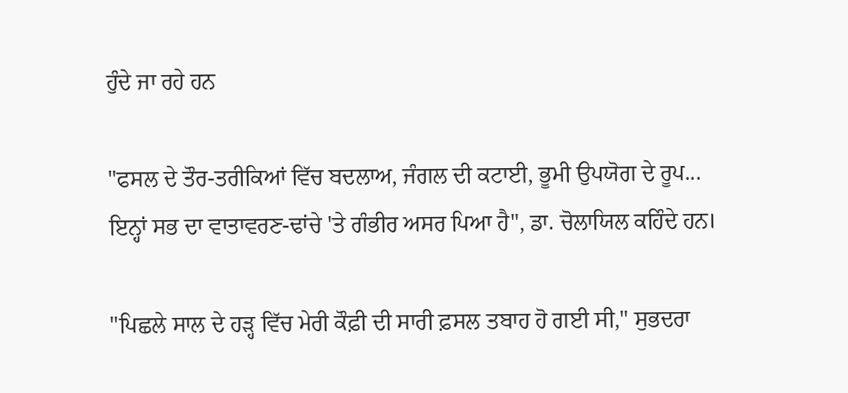ਹੁੰਦੇ ਜਾ ਰਹੇ ਹਨ

"ਫਸਲ ਦੇ ਤੌਰ-ਤਰੀਕਿਆਂ ਵਿੱਚ ਬਦਲਾਅ, ਜੰਗਲ ਦੀ ਕਟਾਈ, ਭੂਮੀ ਉਪਯੋਗ ਦੇ ਰੂਪ... ਇਨ੍ਹਾਂ ਸਭ ਦਾ ਵਾਤਾਵਰਣ-ਢਾਂਚੇ 'ਤੇ ਗੰਭੀਰ ਅਸਰ ਪਿਆ ਹੈ", ਡਾ. ਚੋਲਾਯਿਲ ਕਹਿੰਦੇ ਹਨ।

"ਪਿਛਲੇ ਸਾਲ ਦੇ ਹੜ੍ਹ ਵਿੱਚ ਮੇਰੀ ਕੌਫ਼ੀ ਦੀ ਸਾਰੀ ਫ਼ਸਲ ਤਬਾਹ ਹੋ ਗਈ ਸੀ," ਸੁਭਦਰਾ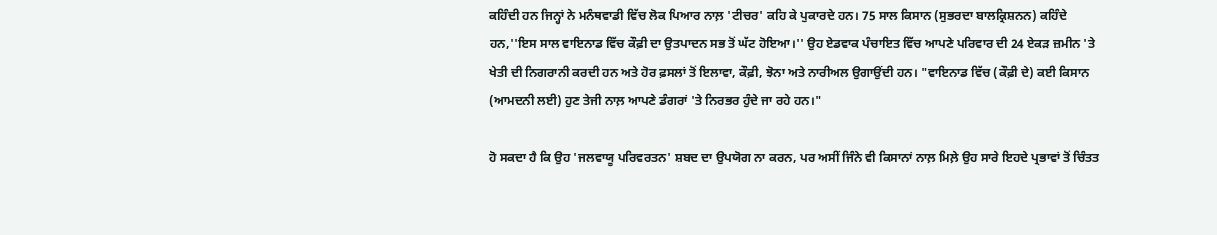ਕਹਿੰਦੀ ਹਨ ਜਿਨ੍ਹਾਂ ਨੇ ਮਨੰਥਵਾਡੀ ਵਿੱਚ ਲੋਕ ਪਿਆਰ ਨਾਲ਼ 'ਟੀਚਰ' ਕਹਿ ਕੇ ਪੁਕਾਰਦੇ ਹਨ। 75 ਸਾਲ ਕਿਸਾਨ (ਸੁਭਰਦਾ ਬਾਲਕ੍ਰਿਸ਼ਨਨ) ਕਹਿੰਦੇ ਹਨ,''ਇਸ ਸਾਲ ਵਾਇਨਾਡ ਵਿੱਚ ਕੌਫ਼ੀ ਦਾ ਉਤਪਾਦਨ ਸਭ ਤੋਂ ਘੱਟ ਹੋਇਆ।'' ਉਹ ਏਡਵਾਕ ਪੰਚਾਇਤ ਵਿੱਚ ਆਪਣੇ ਪਰਿਵਾਰ ਦੀ 24 ਏਕੜ ਜ਼ਮੀਨ 'ਤੇ ਖੇਤੀ ਦੀ ਨਿਗਰਾਨੀ ਕਰਦੀ ਹਨ ਅਤੇ ਹੋਰ ਫ਼ਸਲਾਂ ਤੋਂ ਇਲਾਵਾ, ਕੌਫ਼ੀ, ਝੋਨਾ ਅਤੇ ਨਾਰੀਅਲ ਉਗਾਉਂਦੀ ਹਨ। "ਵਾਇਨਾਡ ਵਿੱਚ (ਕੌਫ਼ੀ ਦੇ) ਕਈ ਕਿਸਾਨ (ਆਮਦਨੀ ਲਈ) ਹੁਣ ਤੇਜੀ ਨਾਲ਼ ਆਪਣੇ ਡੰਗਰਾਂ 'ਤੇ ਨਿਰਭਰ ਹੁੰਦੇ ਜਾ ਰਹੇ ਹਨ।"

ਹੋ ਸਕਦਾ ਹੈ ਕਿ ਉਹ 'ਜਲਵਾਯੂ ਪਰਿਵਰਤਨ' ਸ਼ਬਦ ਦਾ ਉਪਯੋਗ ਨਾ ਕਰਨ, ਪਰ ਅਸੀਂ ਜਿੰਨੇ ਵੀ ਕਿਸਾਨਾਂ ਨਾਲ਼ ਮਿਲ਼ੇ ਉਹ ਸਾਰੇ ਇਹਦੇ ਪ੍ਰਭਾਵਾਂ ਤੋਂ ਚਿੰਤਤ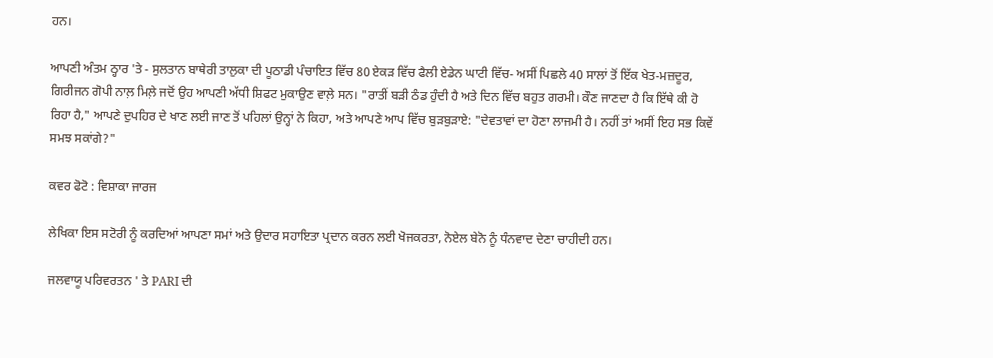ਹਨ।

ਆਪਣੀ ਅੰਤਮ ਠ੍ਹਾਰ 'ਤੇ - ਸੁਲਤਾਨ ਬਾਥੇਰੀ ਤਾਲੁਕਾ ਦੀ ਪੂਠਾਡੀ ਪੰਚਾਇਤ ਵਿੱਚ 80 ਏਕੜ ਵਿੱਚ ਫੈਲੀ ਏਡੇਨ ਘਾਟੀ ਵਿੱਚ- ਅਸੀਂ ਪਿਛਲੇ 40 ਸਾਲਾਂ ਤੋਂ ਇੱਕ ਖੇਤ-ਮਜ਼ਦੂਰ, ਗਿਰੀਜਨ ਗੋਪੀ ਨਾਲ਼ ਮਿਲ਼ੇ ਜਦੋਂ ਉਹ ਆਪਣੀ ਅੱਧੀ ਸ਼ਿਫਟ ਮੁਕਾਉਣ ਵਾਲ਼ੇ ਸਨ। "ਰਾਤੀਂ ਬੜੀ ਠੰਡ ਹੁੰਦੀ ਹੈ ਅਤੇ ਦਿਨ ਵਿੱਚ ਬਹੁਤ ਗਰਮੀ। ਕੌਣ ਜਾਣਦਾ ਹੈ ਕਿ ਇੱਥੇ ਕੀ ਹੋ ਰਿਹਾ ਹੈ," ਆਪਣੇ ਦੁਪਹਿਰ ਦੇ ਖਾਣ ਲਈ ਜਾਣ ਤੋਂ ਪਹਿਲਾਂ ਉਨ੍ਹਾਂ ਨੇ ਕਿਹਾ, ਅਤੇ ਆਪਣੇ ਆਪ ਵਿੱਚ ਬੁੜਬੁੜਾਏ: "ਦੇਵਤਾਵਾਂ ਦਾ ਹੋਣਾ ਲਾਜਮੀ ਹੈ। ਨਹੀਂ ਤਾਂ ਅਸੀਂ ਇਹ ਸਭ ਕਿਵੇਂ ਸਮਝ ਸਕਾਂਗੇ?"

ਕਵਰ ਫੋਟੋ : ਵਿਸ਼ਾਕਾ ਜਾਰਜ

ਲੇਖਿਕਾ ਇਸ ਸਟੋਰੀ ਨੂੰ ਕਰਦਿਆਂ ਆਪਣਾ ਸਮਾਂ ਅਤੇ ਉਦਾਰ ਸਹਾਇਤਾ ਪ੍ਰਦਾਨ ਕਰਨ ਲਈ ਖੋਜਕਰਤਾ, ਨੋਏਲ ਬੇਨੋ ਨੂੰ ਧੰਨਵਾਦ ਦੇਣਾ ਚਾਹੀਦੀ ਹਨ।

ਜਲਵਾਯੂ ਪਰਿਵਰਤਨ ' ਤੇ PARI ਦੀ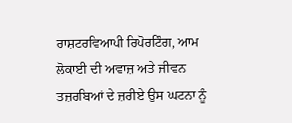ਰਾਸ਼ਟਰਵਿਆਪੀ ਰਿਪੋਰਟਿੰਗ, ਆਮ ਲੋਕਾਈ ਦੀ ਅਵਾਜ਼ ਅਤੇ ਜੀਵਨ ਤਜ਼ਰਬਿਆਂ ਦੇ ਜ਼ਰੀਏ ਉਸ ਘਟਨਾ ਨੂੰ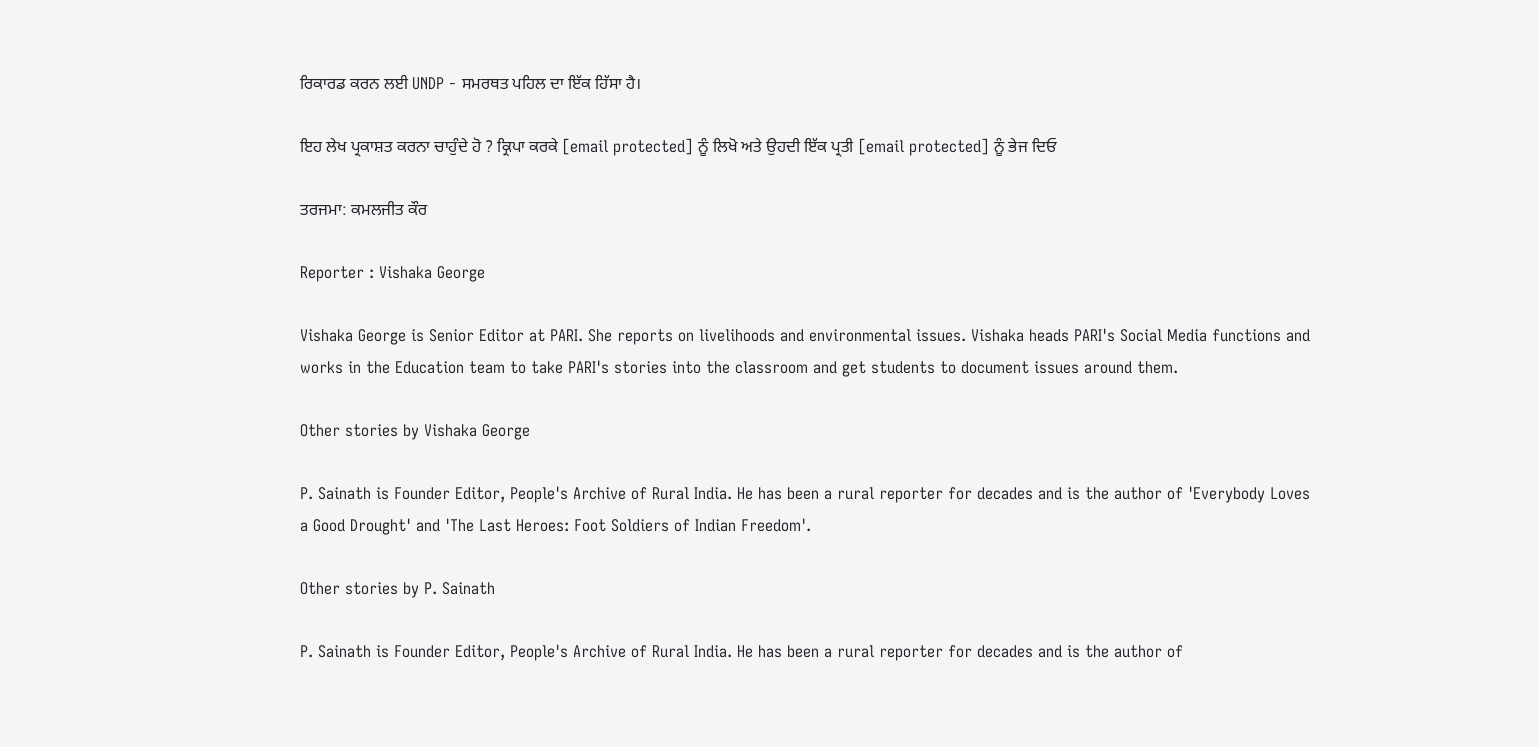ਰਿਕਾਰਡ ਕਰਨ ਲਈ UNDP - ਸਮਰਥਤ ਪਹਿਲ ਦਾ ਇੱਕ ਹਿੱਸਾ ਹੈ।

ਇਹ ਲੇਖ ਪ੍ਰਕਾਸ਼ਤ ਕਰਨਾ ਚਾਹੁੰਦੇ ਹੋ ? ਕ੍ਰਿਪਾ ਕਰਕੇ [email protected] ਨੂੰ ਲਿਖੋ ਅਤੇ ਉਹਦੀ ਇੱਕ ਪ੍ਰਤੀ [email protected] ਨੂੰ ਭੇਜ ਦਿਓ

ਤਰਜਮਾ: ਕਮਲਜੀਤ ਕੌਰ

Reporter : Vishaka George

Vishaka George is Senior Editor at PARI. She reports on livelihoods and environmental issues. Vishaka heads PARI's Social Media functions and works in the Education team to take PARI's stories into the classroom and get students to document issues around them.

Other stories by Vishaka George

P. Sainath is Founder Editor, People's Archive of Rural India. He has been a rural reporter for decades and is the author of 'Everybody Loves a Good Drought' and 'The Last Heroes: Foot Soldiers of Indian Freedom'.

Other stories by P. Sainath

P. Sainath is Founder Editor, People's Archive of Rural India. He has been a rural reporter for decades and is the author of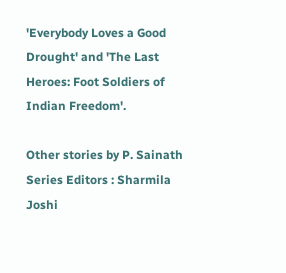'Everybody Loves a Good Drought' and 'The Last Heroes: Foot Soldiers of Indian Freedom'.

Other stories by P. Sainath
Series Editors : Sharmila Joshi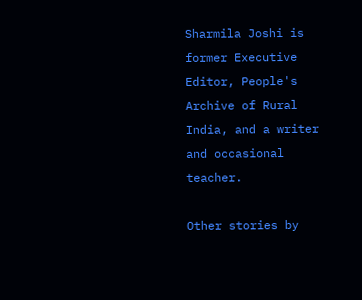Sharmila Joshi is former Executive Editor, People's Archive of Rural India, and a writer and occasional teacher.

Other stories by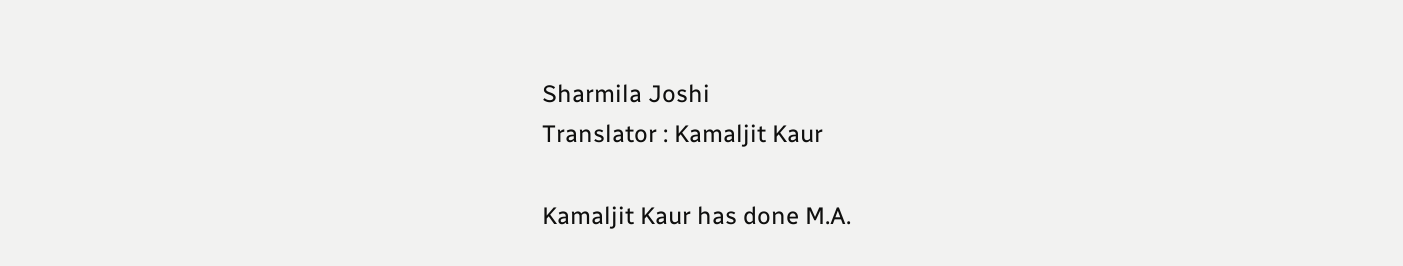Sharmila Joshi
Translator : Kamaljit Kaur

Kamaljit Kaur has done M.A.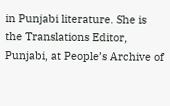in Punjabi literature. She is the Translations Editor, Punjabi, at People’s Archive of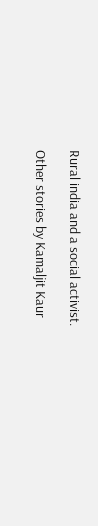Rural india and a social activist.

Other stories by Kamaljit Kaur